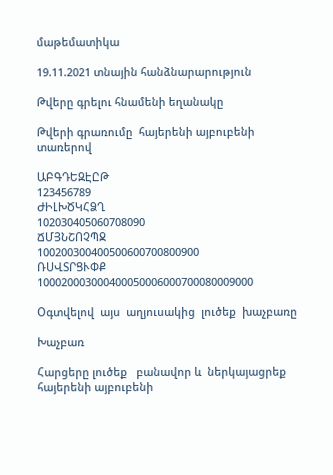մաթեմատիկա

19.11.2021 տնային հանձնարարություն

Թվերը գրելու հնամենի եղանակը

Թվերի գրառումը  հայերենի այբուբենի տառերով

ԱԲԳԴԵԶԷԸԹ
123456789
ԺԻԼԽԾԿՀՁՂ
102030405060708090
ՃՄՅՆՇՈՉՊՋ
100200300400500600700800900
ՌՍՎՏՐՑՒՓՔ
100020003000400050006000700080009000

Օգտվելով  այս  աղյուսակից  լուծեք  խաչբառը

Խաչբառ

Հարցերը լուծեք   բանավոր և  ներկայացրեք  հայերենի այբուբենի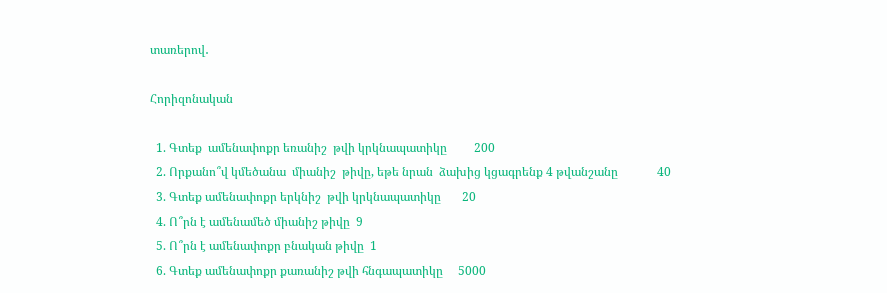տառերով․

Հորիզոնական

  1. Գտեք  ամենափոքր եռանիշ  թվի կրկնապատիկը         200
  2. Որքանո՞վ կմեծանա  միանիշ  թիվը, եթե նրան  ձախից կցագրենք 4 թվանշանը             40
  3. Գտեք ամենափոքր երկնիշ  թվի կրկնապատիկը       20
  4. Ո՞րն է ամենամեծ միանիշ թիվը  9
  5. Ո՞րն է ամենափոքր բնական թիվը  1
  6. Գտեք ամենափոքր քառանիշ թվի հնգապատիկը     5000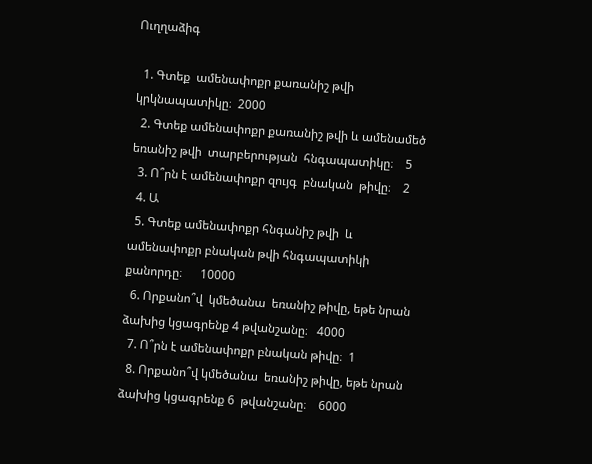Ուղղաձիգ

  1. Գտեք  ամենափոքր քառանիշ թվի կրկնապատիկը։  2000
  2. Գտեք ամենափոքր քառանիշ թվի և ամենամեծ եռանիշ թվի  տարբերության  հնգապատիկը։    5
  3. Ո՞րն է ամենափոքր զույգ  բնական  թիվը։    2
  4. Ա
  5. Գտեք ամենափոքր հնգանիշ թվի  և  ամենափոքր բնական թվի հնգապատիկի քանորդը։      10000
  6. Որքանո՞վ  կմեծանա  եռանիշ թիվը, եթե նրան  ձախից կցագրենք 4 թվանշանը։   4000
  7. Ո՞րն է ամենափոքր բնական թիվը։  1
  8. Որքանո՞վ կմեծանա  եռանիշ թիվը, եթե նրան  ձախից կցագրենք 6  թվանշանը։    6000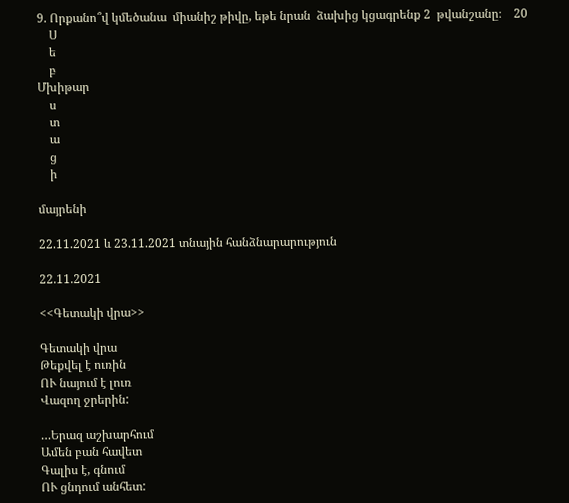9. Որքանո՞վ կմեծանա  միանիշ թիվը, եթե նրան  ձախից կցագրենք 2  թվանշանը։    20
    Ս
    ե
    բ
Մխիթար
    ս
    տ
    ա
    ց
    ի

մայրենի

22.11.2021 և 23.11.2021 տնային հանձնարարություն

22.11.2021

<<Գետակի վրա>>

Գետակի վրա
Թեքվել է ուռին
ՈՒ նայում է լուռ
Վազող ջրերին:

…Երազ աշխարհում
Ամեն բան հավետ
Գալիս է, գնում
ՈՒ ցնդում անհետ: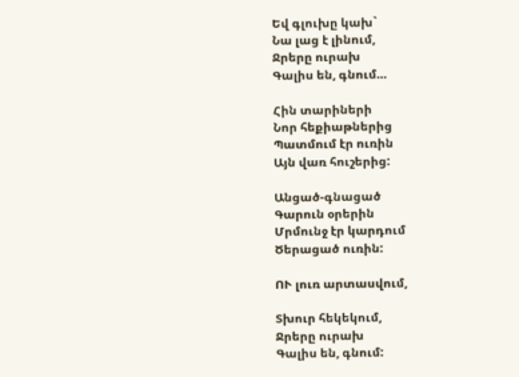Եվ գլուխը կախ`
Նա լաց է լինում,
Ջրերը ուրախ
Գալիս են, գնում…

Հին տարիների
Նոր հեքիաթներից
Պատմում էր ուռին
Այն վառ հուշերից:

Անցած-գնացած
Գարուն օրերին
Մրմունջ էր կարդում
Ծերացած ուռին:

ՈՒ լուռ արտասվում,

Տխուր հեկեկում,
Ջրերը ուրախ
Գալիս են, գնում: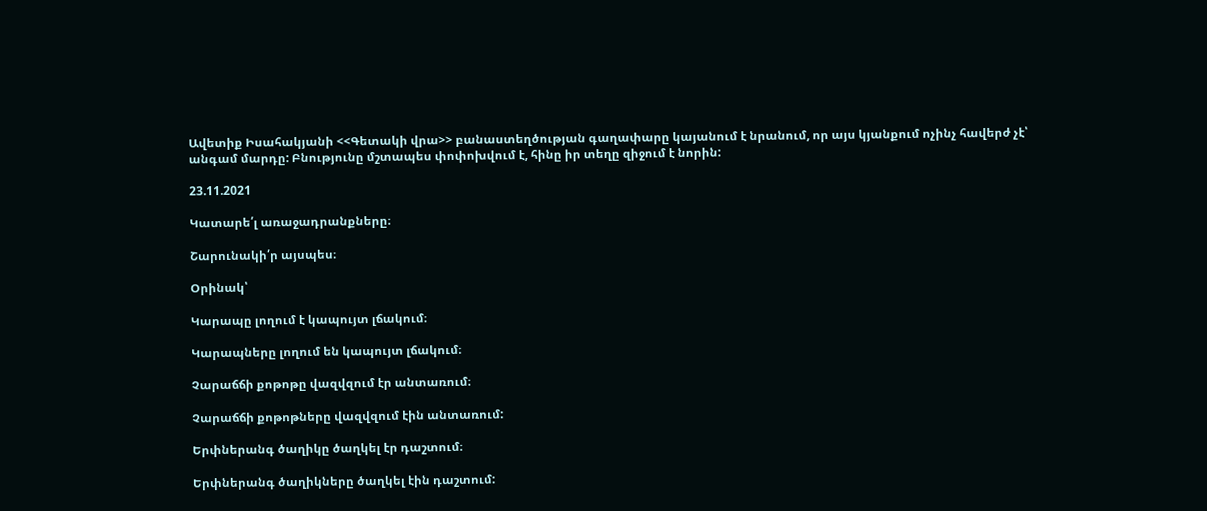Ավետիք Իսահակյանի <<Գետակի վրա>> բանաստեղծության գաղափարը կայանում է նրանում, որ այս կյանքում ոչինչ հավերժ չէ՝ անգամ մարդը: Բնությունը մշտապես փոփոխվում է, հինը իր տեղը զիջում է նորին:

23.11.2021

Կատարե՛լ առաջադրանքները։

Շարունակի՛ր այսպես։

Օրինակ՝

Կարապը լողում է կապույտ լճակում։

Կարապները լողում են կապույտ լճակում։

Չարաճճի քոթոթը վազվզում էր անտառում։

Չարաճճի քոթոթները վազվզում էին անտառում:

Երփներանգ ծաղիկը ծաղկել էր դաշտում։

Երփներանգ ծաղիկները ծաղկել էին դաշտում: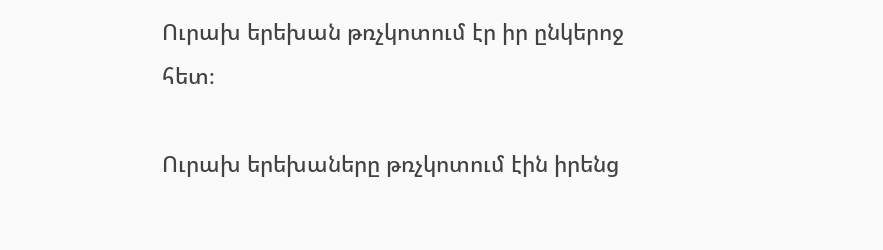Ուրախ երեխան թռչկոտում էր իր ընկերոջ հետ։

Ուրախ երեխաները թռչկոտում էին իրենց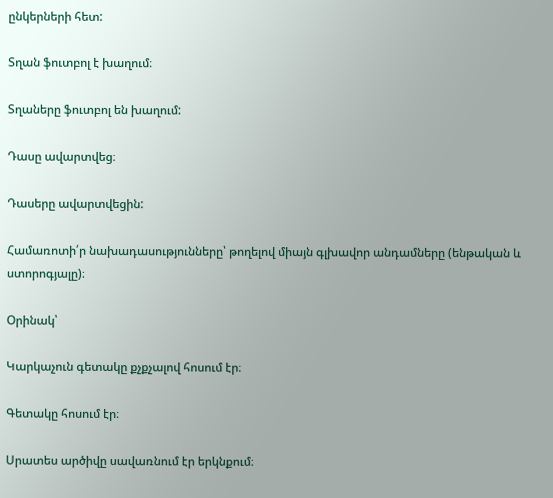ընկերների հետ:

Տղան ֆուտբոլ է խաղում։

Տղաները ֆուտբոլ են խաղում:

Դասը ավարտվեց։

Դասերը ավարտվեցին:

Համառոտի՛ր նախադասությունները՝ թողելով միայն գլխավոր անդամները (ենթական և ստորոգյալը)։

Օրինակ՝

Կարկաչուն գետակը քչքչալով հոսում էր։

Գետակը հոսում էր։

Սրատես արծիվը սավառնում էր երկնքում։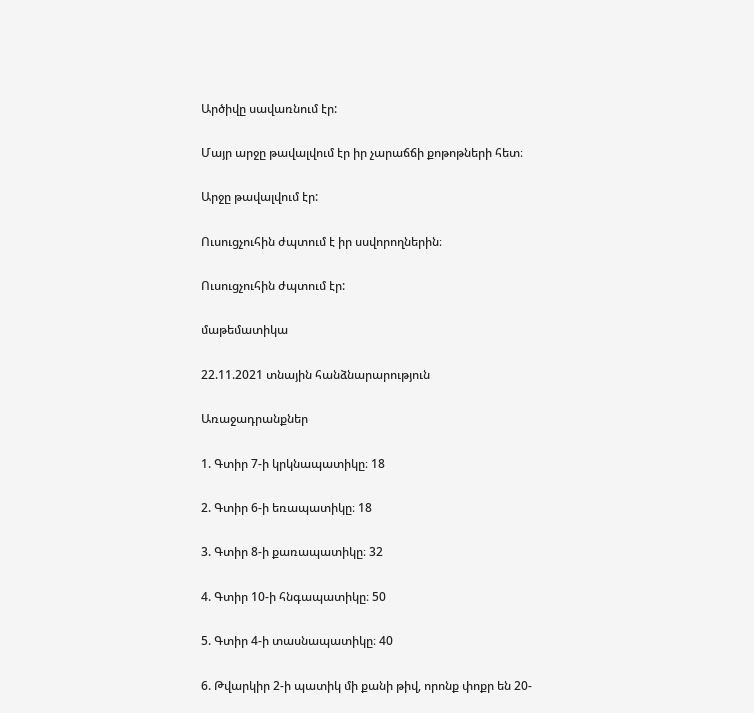Արծիվը սավառնում էր:

Մայր արջը թավալվում էր իր չարաճճի քոթոթների հետ։

Արջը թավալվում էր:

Ուսուցչուհին ժպտում է իր սսվորողներին։

Ուսուցչուհին ժպտում էր:

մաթեմատիկա

22.11.2021 տնային հանձնարարություն

Առաջադրանքներ

1. Գտիր 7-ի կրկնապատիկը։ 18

2. Գտիր 6-ի եռապատիկը։ 18

3. Գտիր 8-ի քառապատիկը։ 32

4. Գտիր 10-ի հնգապատիկը։ 50

5. Գտիր 4-ի տասնապատիկը։ 40

6. Թվարկիր 2-ի պատիկ մի քանի թիվ, որոնք փոքր են 20-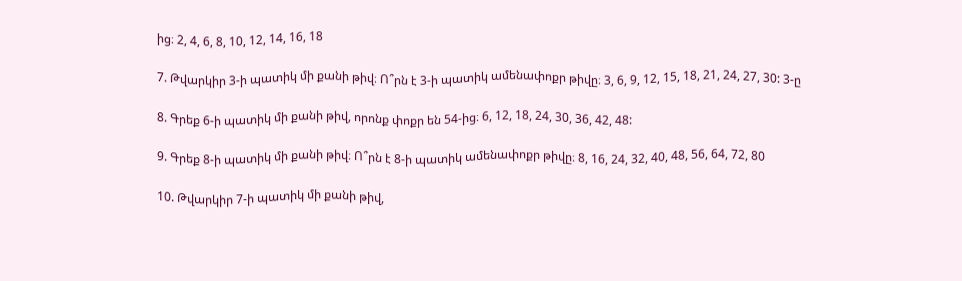ից։ 2, 4, 6, 8, 10, 12, 14, 16, 18

7. Թվարկիր 3-ի պատիկ մի քանի թիվ։ Ո՞րն է 3-ի պատիկ ամենափոքր թիվը։ 3, 6, 9, 12, 15, 18, 21, 24, 27, 30: 3-ը

8. Գրեք 6-ի պատիկ մի քանի թիվ, որոնք փոքր են 54-ից։ 6, 12, 18, 24, 30, 36, 42, 48:

9. Գրեք 8-ի պատիկ մի քանի թիվ։ Ո՞րն է 8-ի պատիկ ամենափոքր թիվը։ 8, 16, 24, 32, 40, 48, 56, 64, 72, 80

10. Թվարկիր 7-ի պատիկ մի քանի թիվ,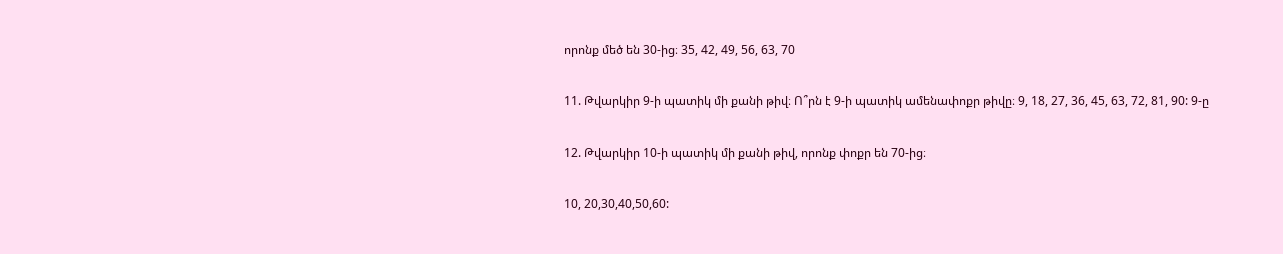որոնք մեծ են 30-ից։ 35, 42, 49, 56, 63, 70

11. Թվարկիր 9-ի պատիկ մի քանի թիվ։ Ո՞րն է 9-ի պատիկ ամենափոքր թիվը։ 9, 18, 27, 36, 45, 63, 72, 81, 90: 9-ը

12. Թվարկիր 10-ի պատիկ մի քանի թիվ, որոնք փոքր են 70-ից։

10, 20,30,40,50,60: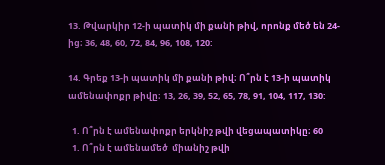13. Թվարկիր 12-ի պատիկ մի քանի թիվ, որոնք մեծ են 24-ից։ 36, 48, 60, 72, 84, 96, 108, 120:

14. Գրեք 13-ի պատիկ մի քանի թիվ։ Ո՞րն է 13-ի պատիկ ամենափոքր թիվը։ 13, 26, 39, 52, 65, 78, 91, 104, 117, 130:

  1. Ո՞րն է ամենափոքր երկնիշ թվի վեցապատիկը։ 60
  1. Ո՞րն է ամենամեծ  միանիշ թվի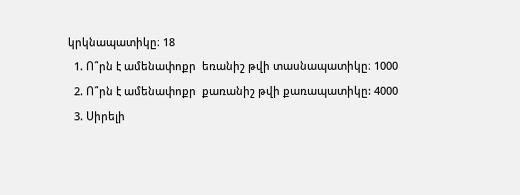կրկնապատիկը։ 18
  1. Ո՞րն է ամենափոքր  եռանիշ թվի տասնապատիկը։ 1000
  2. Ո՞րն է ամենափոքր  քառանիշ թվի քառապատիկը: 4000
  3. Սիրելի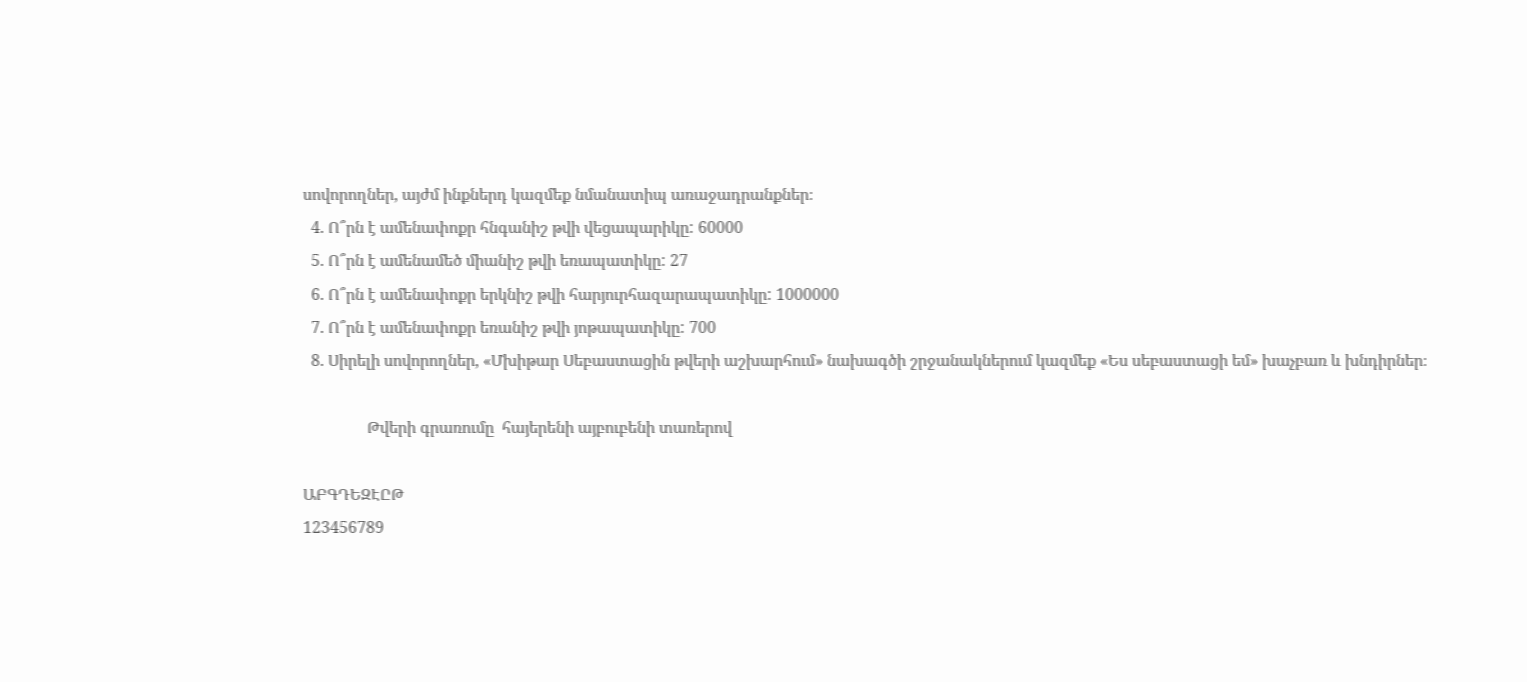սովորողներ, այժմ ինքներդ կազմեք նմանատիպ առաջադրանքներ։
  4. Ո՞րն է ամենափոքր հնգանիշ թվի վեցապարիկը: 60000
  5. Ո՞րն է ամենամեծ միանիշ թվի եռապատիկը: 27
  6. Ո՞րն է ամենափոքր երկնիշ թվի հարյուրհազարապատիկը: 1000000
  7. Ո՞րն է ամենափոքր եռանիշ թվի յոթապատիկը: 700
  8. Սիրելի սովորողներ, «Մխիթար Սեբաստացին թվերի աշխարհում» նախագծի շրջանակներում կազմեք «Ես սեբաստացի եմ» խաչբառ և խնդիրներ։

                Թվերի գրառումը  հայերենի այբուբենի տառերով

ԱԲԳԴԵԶԷԸԹ
123456789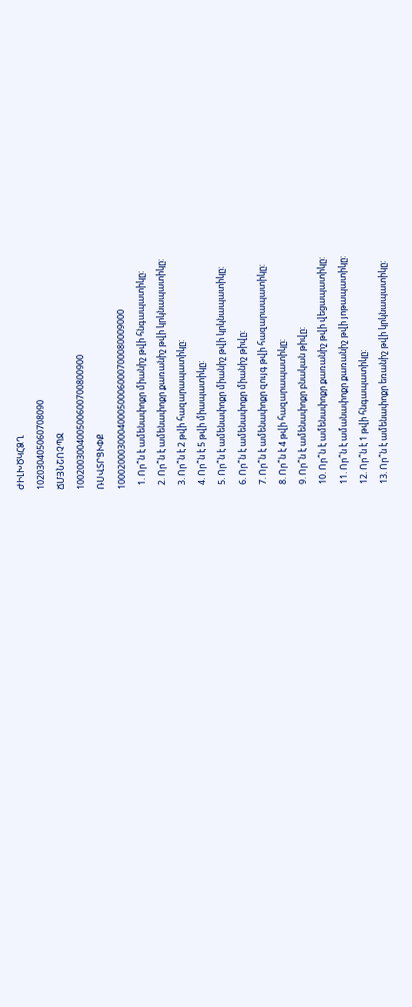ԺԻԼԽԾԿՀՁՂ
102030405060708090
ՃՄՅՆՇՈՉՊՋ
100200300400500600700800900
ՌՍՎՏՐՑՒՓՔ
100020003000400050006000700080009000
  1. Որ՞ն է ամենափոքր միանիշ թվի հնգապատիկը:
  2. Որ՞ն է ամենափոքր քառանիշ թվի կրկնապատիկը:
  3. Որ՞ն է 2 թվի հազարապատիկը:
  4. Որ՞ն է 5 թվի միապատիկը:
  5. Որ՞ն է ամենափոքր միանիշ թվի կրկնապատիկը:
  6. Որ՞ն է ամենափոքր միանիշ թիվը:
  7. Որ՞ն է ամենափոքր զույգ թվի հազարապատիկը:
  8. Որ՞ն է 4 թվի հազարապատիկը:
  9. Որ՞ն է ամենափոքր բնական թիվը:
  10. Որ՞ն է ամենափոքր քառանիշ թվի վեցապատիկը:
  11. Որ՞ն է ամանափոքր քառանիշ թվի յոթապատիկը:
  12. Որ՞ն է 1 թվի հնգապատիկը:
  13. Որ՞ն է ամենափոքր եռանիշ թվի կրկնապատիկը: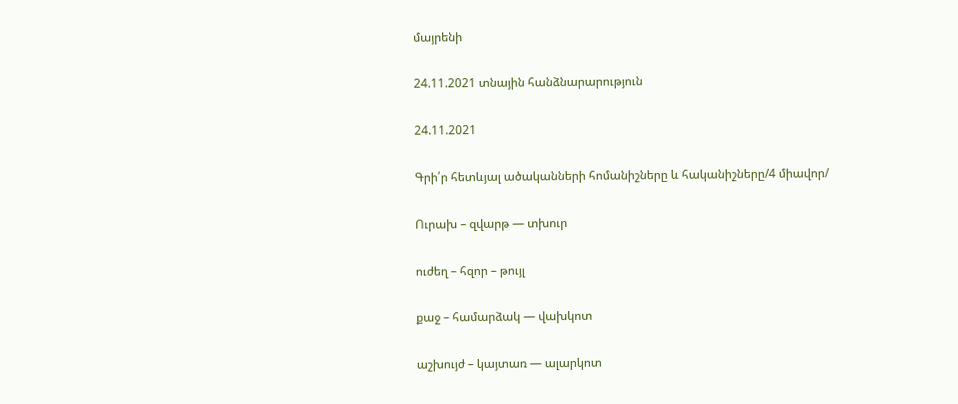մայրենի

24.11.2021 տնային հանձնարարություն

24.11.2021

Գրի՛ր հետևյալ ածականների հոմանիշները և հականիշները/4 միավոր/

Ուրախ – զվարթ — տխուր

ուժեղ – հզոր – թույլ

քաջ – համարձակ — վախկոտ

աշխույժ – կայտառ — ալարկոտ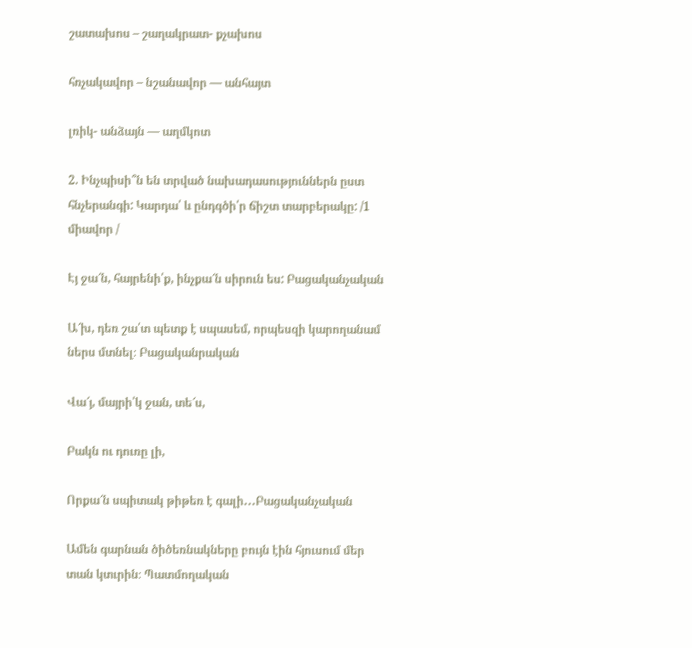շատախոս – շաղակրատ- քչախոս

հռչակավոր – նշանավոր — անհայտ

լռիկ- անձայն — աղմկոտ

2. Ինչպիսի՞ն են տրված նախադասություններն ըստ հնչերանգի: Կարդա՛ և ընդգծի՛ր ճիշտ տարբերակը: /1 միավոր /

Էյ ջա՜ն, հայրենի՛ք, ինչքա՜ն սիրուն ես: Բացականչական

Ա՜խ, դեռ շա՛տ պետք է սպասեմ, որպեսզի կարողանամ ներս մտնել։ Բացականրական

Վա՜յ, մայրի՛կ ջան, տե՜ս,

Բակն ու դուռը լի,

Որքա՜ն սպիտակ թիթեռ է գալի․․․Բացականչական

Ամեն գարնան ծիծեռնակները բույն էին հյուսում մեր տան կտւրին։ Պատմողական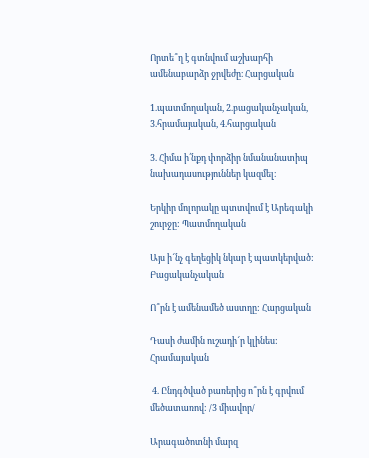Որտե՞ղ է գտնվում աշխարհի ամենաբարձր ջրվեժը։ Հարցական

1.պատմողական, 2.բացականչական, 3.հրամայական, 4.հարցական

3. Հիմա ի՛նքդ փորձիր նմանանատիպ նախադասություններ կազմել։

Երկիր մոլորակը պտտվում է Արեգակի շուրջը: Պատմողական

Այս ի՜նչ գեղեցիկ նկար է պատկերված: Բացականչական

Ո՞րն է ամենամեծ աստղը: Հարցական

Դասի ժամին ուշադի՜ր կլինես: Հրամայական

 4. Ընդգծված բառերից ո՞րն է գրվում մեծատառով: /3 միավոր/

Արագածոտնի մարզ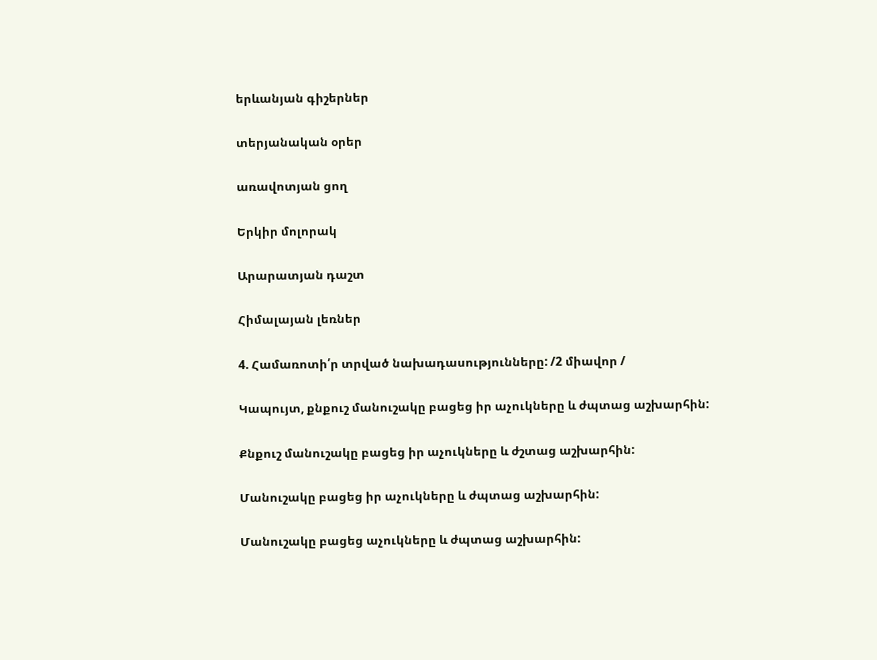երևանյան գիշերներ

տերյանական օրեր

առավոտյան ցող

Երկիր մոլորակ

Արարատյան դաշտ

Հիմալայան լեռներ

4. Համառոտի՛ր տրված նախադասությունները: /2 միավոր /

Կապույտ, քնքուշ մանուշակը բացեց իր աչուկները և ժպտաց աշխարհին:

Քնքուշ մանուշակը բացեց իր աչուկները և ժշտաց աշխարհին:

Մանուշակը բացեց իր աչուկները և ժպտաց աշխարհին:

Մանուշակը բացեց աչուկները և ժպտաց աշխարհին: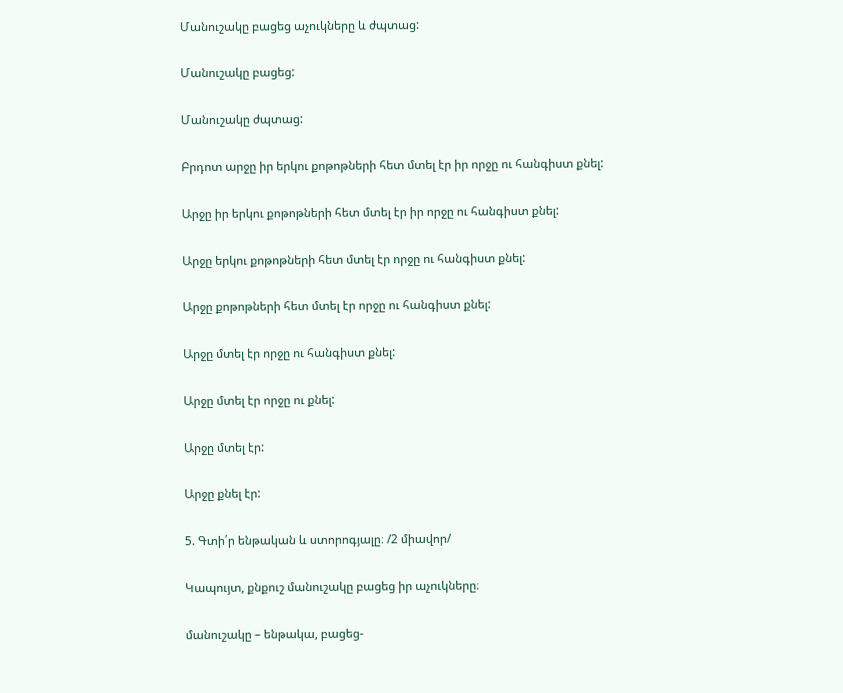Մանուշակը բացեց աչուկները և ժպտաց:

Մանուշակը բացեց:

Մանուշակը ժպտաց:

Բրդոտ արջը իր երկու քոթոթների հետ մտել էր իր որջը ու հանգիստ քնել:

Արջը իր երկու քոթոթների հետ մտել էր իր որջը ու հանգիստ քնել:

Արջը երկու քոթոթների հետ մտել էր որջը ու հանգիստ քնել:

Արջը քոթոթների հետ մտել էր որջը ու հանգիստ քնել:

Արջը մտել էր որջը ու հանգիստ քնել:

Արջը մտել էր որջը ու քնել:

Արջը մտել էր:

Արջը քնել էր:

5. Գտի՛ր ենթական և ստորոգյալը։ /2 միավոր/

Կապույտ, քնքուշ մանուշակը բացեց իր աչուկները։

մանուշակը – ենթակա, բացեց-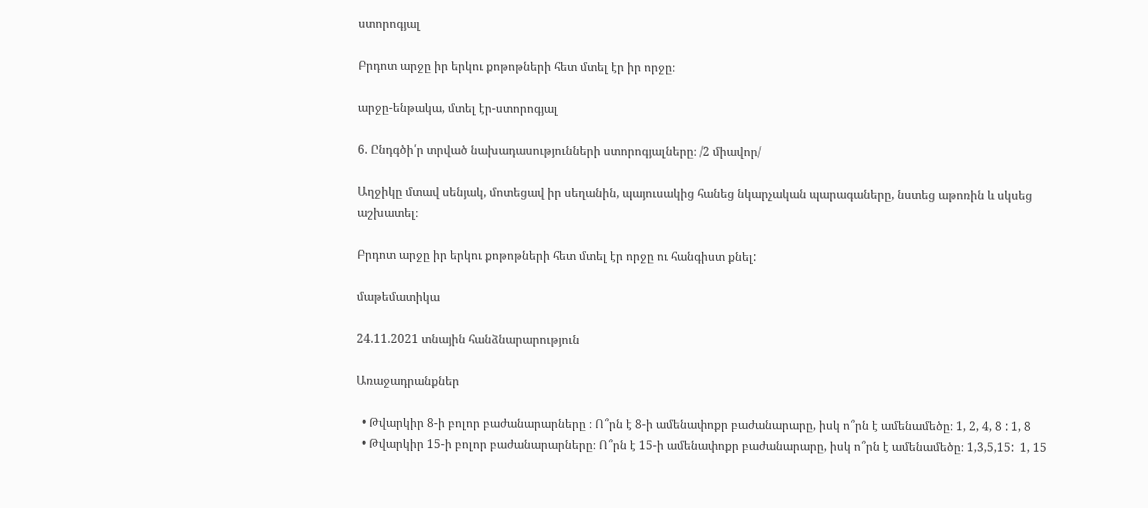ստորոգյալ

Բրդոտ արջը իր երկու քոթոթների հետ մտել էր իր որջը։

արջը-ենթակա, մտել էր-ստորոգյալ

6. Ընդգծի՛ր տրված նախադասությունների ստորոգյալները։ /2 միավոր/

Աղջիկը մտավ սենյակ, մոտեցավ իր սեղանին, պայուսակից հանեց նկարչական պարագաները, նստեց աթոռին և սկսեց աշխատել։

Բրդոտ արջը իր երկու քոթոթների հետ մտել էր որջը ու հանգիստ քնել:

մաթեմատիկա

24.11.2021 տնային հանձնարարություն

Առաջադրանքներ

  • Թվարկիր 8-ի բոլոր բաժանարարները ։ Ո՞րն է 8-ի ամենափոքր բաժանարարը, իսկ ո՞րն է ամենամեծը։ 1, 2, 4, 8 : 1, 8
  • Թվարկիր 15-ի բոլոր բաժանարարները։ Ո՞րն է 15-ի ամենափոքր բաժանարարը, իսկ ո՞րն է ամենամեծը։ 1,3,5,15:  1, 15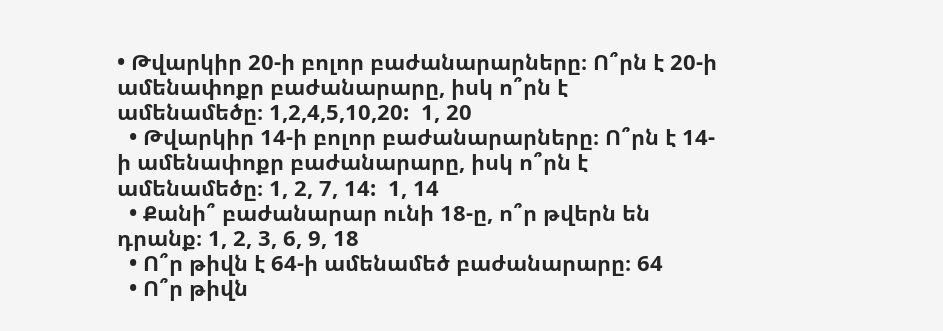• Թվարկիր 20-ի բոլոր բաժանարարները։ Ո՞րն է 20-ի ամենափոքր բաժանարարը, իսկ ո՞րն է ամենամեծը։ 1,2,4,5,10,20:  1, 20
  • Թվարկիր 14-ի բոլոր բաժանարարները։ Ո՞րն է 14-ի ամենափոքր բաժանարարը, իսկ ո՞րն է ամենամեծը։ 1, 2, 7, 14:  1, 14
  • Քանի՞ բաժանարար ունի 18-ը, ո՞ր թվերն են դրանք։ 1, 2, 3, 6, 9, 18
  • Ո՞ր թիվն է 64-ի ամենամեծ բաժանարարը։ 64
  • Ո՞ր թիվն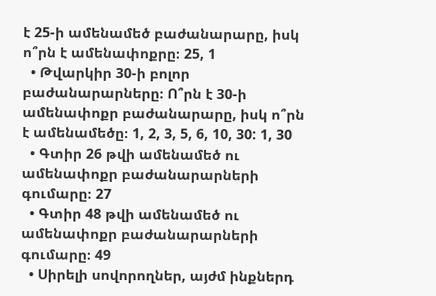է 25-ի ամենամեծ բաժանարարը, իսկ ո՞րն է ամենափոքրը։ 25, 1
  • Թվարկիր 30-ի բոլոր բաժանարարները։ Ո՞րն է 30-ի ամենափոքր բաժանարարը, իսկ ո՞րն է ամենամեծը։ 1, 2, 3, 5, 6, 10, 30: 1, 30
  • Գտիր 26 թվի ամենամեծ ու ամենափոքր բաժանարարների գումարը։ 27
  • Գտիր 48 թվի ամենամեծ ու ամենափոքր բաժանարարների գումարը։ 49
  • Սիրելի սովորողներ, այժմ ինքներդ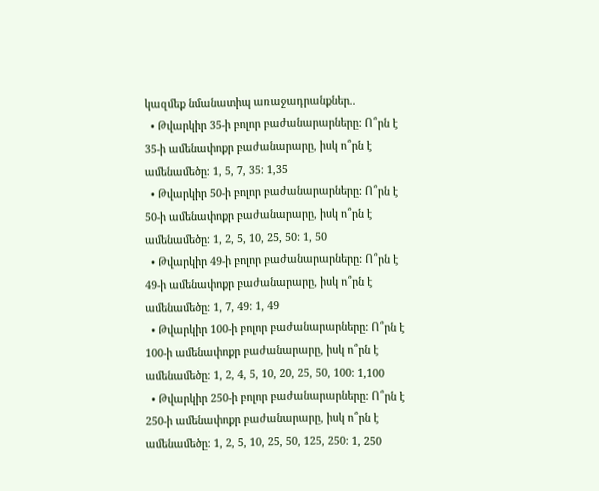կազմեք նմանատիպ առաջադրանքներ..
  • Թվարկիր 35-ի բոլոր բաժանարարները: Ո՞րն է 35-ի ամենափոքր բաժանարարը, իսկ ո՞րն է ամենամեծը։ 1, 5, 7, 35: 1,35
  • Թվարկիր 50-ի բոլոր բաժանարարները: Ո՞րն է 50-ի ամենափոքր բաժանարարը, իսկ ո՞րն է ամենամեծը։ 1, 2, 5, 10, 25, 50: 1, 50
  • Թվարկիր 49-ի բոլոր բաժանարարները: Ո՞րն է 49-ի ամենափոքր բաժանարարը, իսկ ո՞րն է ամենամեծը։ 1, 7, 49: 1, 49
  • Թվարկիր 100-ի բոլոր բաժանարարները: Ո՞րն է 100-ի ամենափոքր բաժանարարը, իսկ ո՞րն է ամենամեծը։ 1, 2, 4, 5, 10, 20, 25, 50, 100: 1,100
  • Թվարկիր 250-ի բոլոր բաժանարարները: Ո՞րն է 250-ի ամենափոքր բաժանարարը, իսկ ո՞րն է ամենամեծը։ 1, 2, 5, 10, 25, 50, 125, 250: 1, 250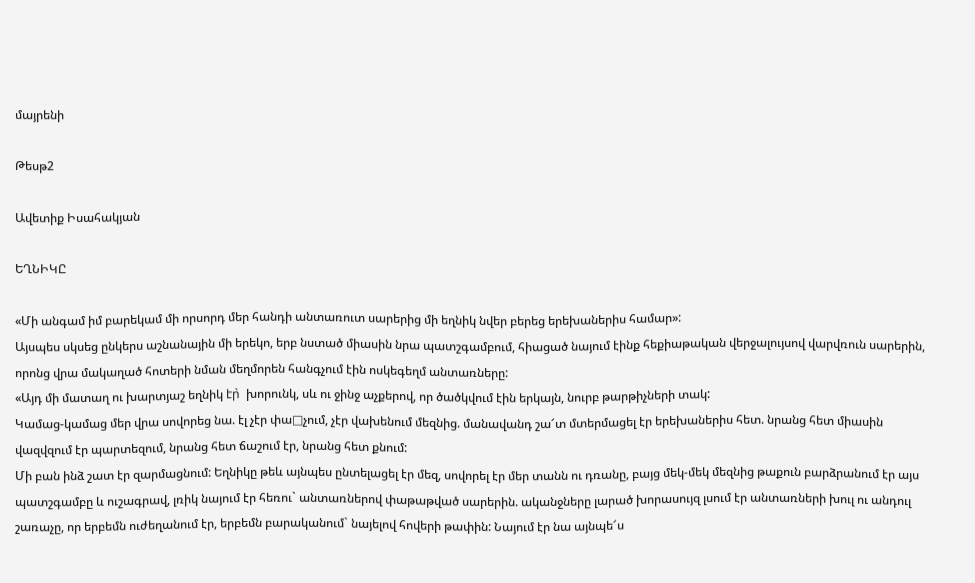մայրենի

Թեսթ2

Ավետիք Իսահակյան

ԵՂՆԻԿԸ

«Մի անգամ իմ բարեկամ մի որսորդ մեր հանդի անտառուտ սարերից մի եղնիկ նվեր բերեց երեխաներիս համար»:
Այսպես սկսեց ընկերս աշնանային մի երեկո, երբ նստած միասին նրա պատշգամբում, հիացած նայում էինք հեքիաթական վերջալույսով վարվռուն սարերին, որոնց վրա մակաղած հոտերի նման մեղմորեն հանգչում էին ոսկեգեղմ անտառները:
«Այդ մի մատաղ ու խարտյաշ եղնիկ էր̀  խորունկ, սև ու ջինջ աչքերով, որ ծածկվում էին երկայն, նուրբ թարթիչների տակ:
Կամաց-կամաց մեր վրա սովորեց նա. էլ չէր փա□չում, չէր վախենում մեզնից. մանավանդ շա՜տ մտերմացել էր երեխաներիս հետ. նրանց հետ միասին վազվզում էր պարտեզում, նրանց հետ ճաշում էր, նրանց հետ քնում:
Մի բան ինձ շատ էր զարմացնում: Եղնիկը թեև այնպես ընտելացել էր մեզ, սովորել էր մեր տանն ու դռանը, բայց մեկ-մեկ մեզնից թաքուն բարձրանում էր այս պատշգամբը և ուշագրավ, լռիկ նայում էր հեռու` անտառներով փաթաթված սարերին. ականջները լարած խորասույզ լսում էր անտառների խուլ ու անդուլ շառաչը, որ երբեմն ուժեղանում էր, երբեմն բարականում` նայելով հովերի թափին: Նայում էր նա այնպե՜ս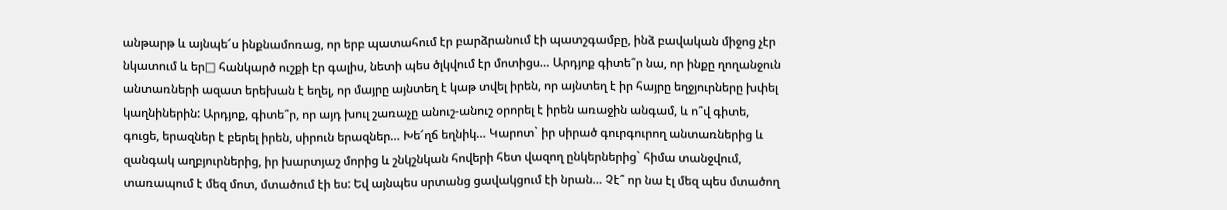անթարթ և այնպե՜ս ինքնամոռաց, որ երբ պատահում էր բարձրանում էի պատշգամբը, ինձ բավական միջոց չէր նկատում և եր□ հանկարծ ուշքի էր գալիս, նետի պես ծլկվում էր մոտիցս… Արդյոք գիտե՞ր նա, որ ինքը ղողանջուն անտառների ազատ երեխան է եղել, որ մայրը այնտեղ է կաթ տվել իրեն, որ այնտեղ է իր հայրը եղջյուրները խփել կաղնիներին: Արդյոք, գիտե՞ր, որ այդ խուլ շառաչը անուշ-անուշ օրորել է իրեն առաջին անգամ, և ո՞վ գիտե, գուցե, երազներ է բերել իրեն, սիրուն երազներ… Խե՜ղճ եղնիկ… Կարոտ` իր սիրած գուրգուրող անտառներից և զանգակ աղբյուրներից, իր խարտյաշ մորից և շնկշնկան հովերի հետ վազող ընկերներից` հիմա տանջվում, տառապում է մեզ մոտ, մտածում էի ես: Եվ այնպես սրտանց ցավակցում էի նրան… Չէ՞ որ նա էլ մեզ պես մտածող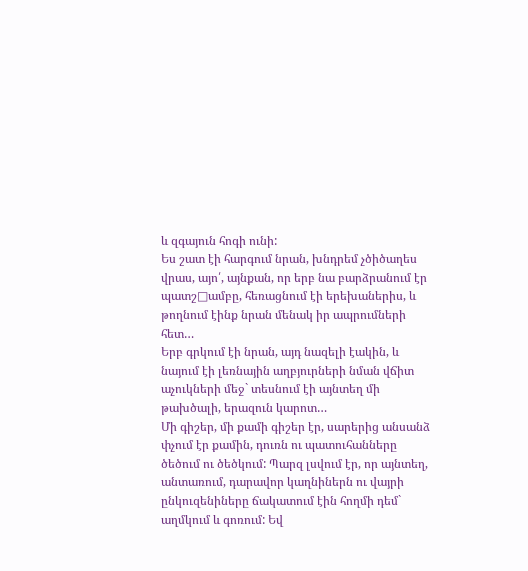և զգայուն հոգի ունի:
Ես շատ էի հարգում նրան, խնդրեմ չծիծաղես վրաս, այո՛, այնքան, որ երբ նա բարձրանում էր պատշ□ամբը, հեռացնում էի երեխաներիս, և թողնում էինք նրան մենակ իր ապրումների հետ…
Երբ գրկում էի նրան, այդ նազելի էակին, և նայում էի լեռնային աղբյուրների նման վճիտ աչուկների մեջ` տեսնում էի այնտեղ մի թախծալի, երազուն կարոտ…
Մի գիշեր, մի քամի գիշեր էր, սարերից անսանձ փչում էր քամին, դուռն ու պատուհանները ծեծում ու ծեծկում: Պարզ լսվում էր, որ այնտեղ, անտառում, դարավոր կաղնիներն ու վայրի ընկուզենիները ճակատում էին հողմի դեմ` աղմկում և գոռում: Եվ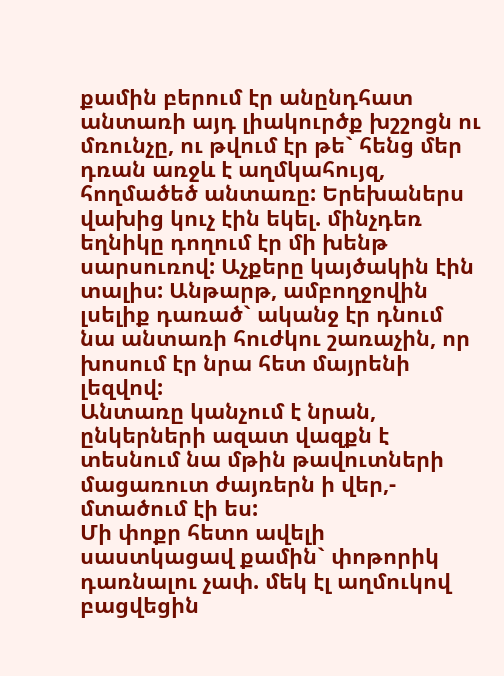քամին բերում էր անընդհատ անտառի այդ լիակուրծք խշշոցն ու մռունչը, ու թվում էր թե` հենց մեր դռան առջև է աղմկահույզ, հողմածեծ անտառը: Երեխաներս վախից կուչ էին եկել. մինչդեռ եղնիկը դողում էր մի խենթ սարսուռով: Աչքերը կայծակին էին տալիս: Անթարթ, ամբողջովին լսելիք դառած` ականջ էր դնում նա անտառի հուժկու շառաչին, որ խոսում էր նրա հետ մայրենի լեզվով:
Անտառը կանչում է նրան, ընկերների ազատ վազքն է տեսնում նա մթին թավուտների մացառուտ ժայռերն ի վեր,- մտածում էի ես:
Մի փոքր հետո ավելի սաստկացավ քամին` փոթորիկ դառնալու չափ. մեկ էլ աղմուկով բացվեցին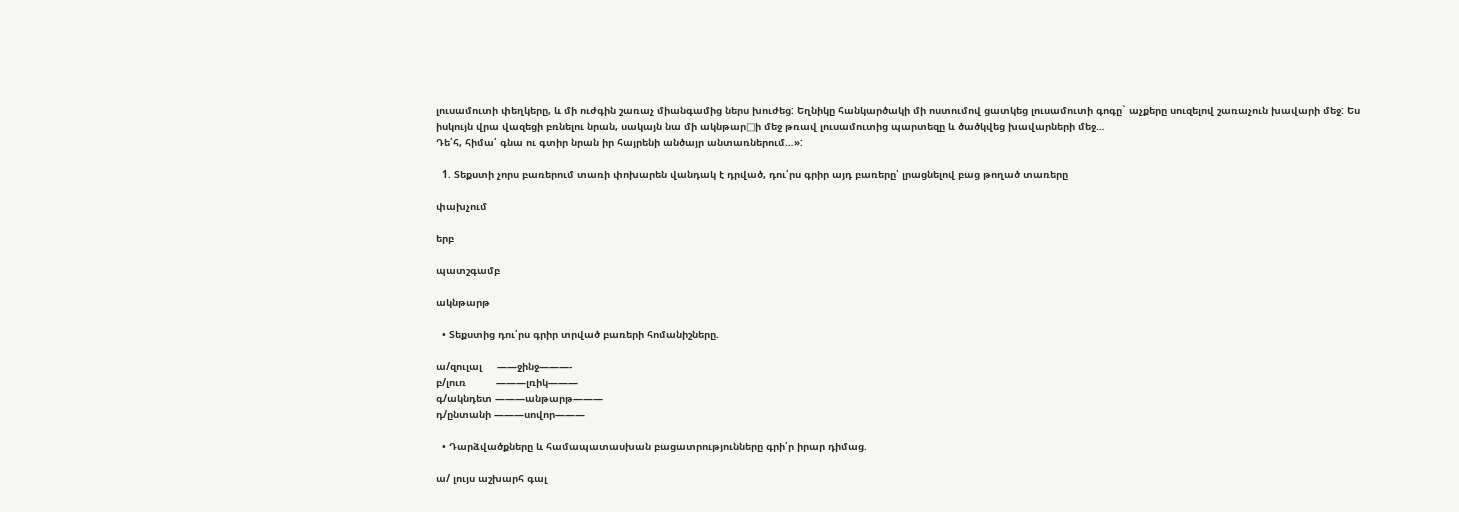լուսամուտի փեղկերը, և մի ուժգին շառաչ միանգամից ներս խուժեց: Եղնիկը հանկարծակի մի ոստումով ցատկեց լուսամուտի գոգը` աչքերը սուզելով շառաչուն խավարի մեջ: Ես իսկույն վրա վազեցի բռնելու նրան, սակայն նա մի ակնթար□ի մեջ թռավ լուսամուտից պարտեզը և ծածկվեց խավարների մեջ…
Դե՛հ, հիմա՛ գնա ու գտիր նրան իր հայրենի անծայր անտառներում…»:

  1. Տեքստի չորս բառերում տառի փոխարեն վանդակ է դրված, դու՛րս գրիր այդ բառերը՝ լրացնելով բաց թողած տառերը

փախչում

երբ

պատշգամբ

ակնթարթ

  • Տեքստից դու՛րս գրիր տրված բառերի հոմանիշները.

ա/զուլալ     ——ջինջ———-
բ/լուռ          ———լռիկ———
գ/ակնդետ ———անթարթ———
դ/ընտանի ———սովոր———

  • Դարձվածքները և համապատասխան բացատրությունները գրի՛ր իրար դիմաց.

ա/ լույս աշխարհ գալ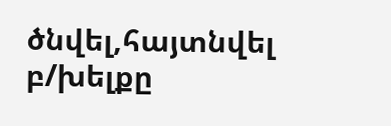ծնվել,հայտնվել
բ/խելքը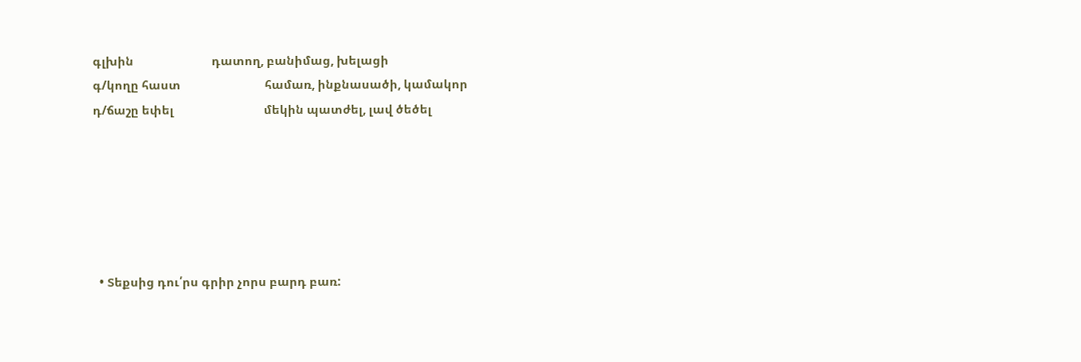գլխին                          դատող, բանիմաց, խելացի
գ/կողը հաստ                            համառ, ինքնասածի, կամակոր
դ/ճաշը եփել                              մեկին պատժել, լավ ծեծել






  • Տեքսից դու՛րս գրիր չորս բարդ բառ: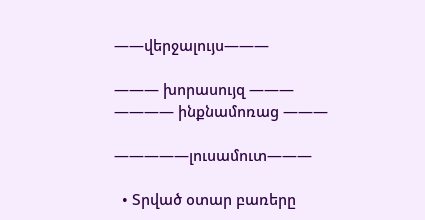——վերջալույս———

——— խորասույզ ———
———— ինքնամոռաց ———

—————լուսամուտ———

  • Տրված օտար բառերը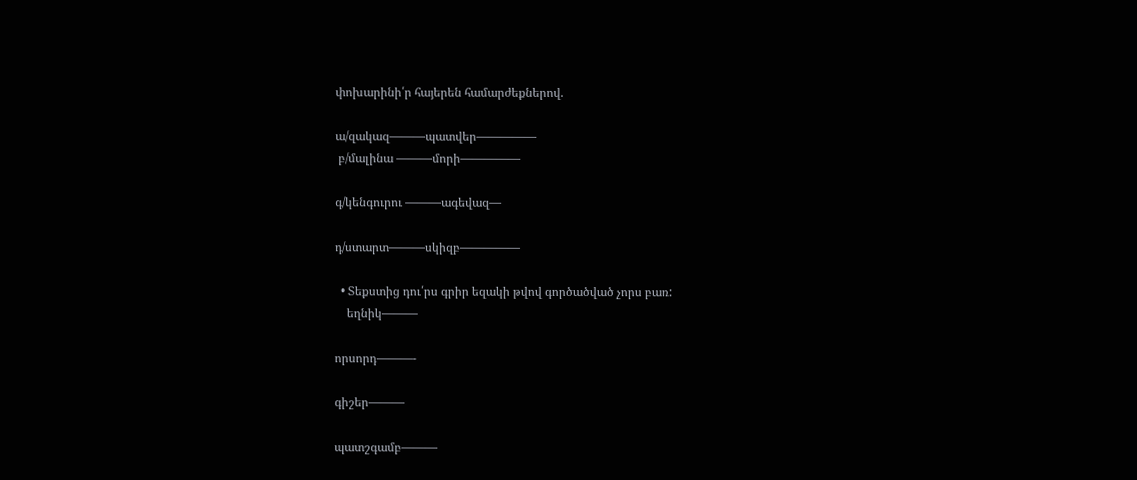փոխարինի՛ր հայերեն համարժեքներով.

ա/զակազ———պատվեր—————
 բ/մալինա ———մորի—————

գ/կենգուրու ———ագեվազ—

դ/ստարտ———սկիզբ—————

  • Տեքստից դու՛րս գրիր եզակի թվով գործածված չորս բառ:
    եղնիկ———

որսորդ———-

գիշեր———

պատշգամբ———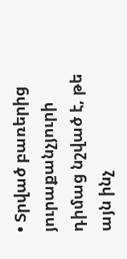• Տրված բառերից յուրաքանչյուրի դիմաց նշված է, թե այն ինչ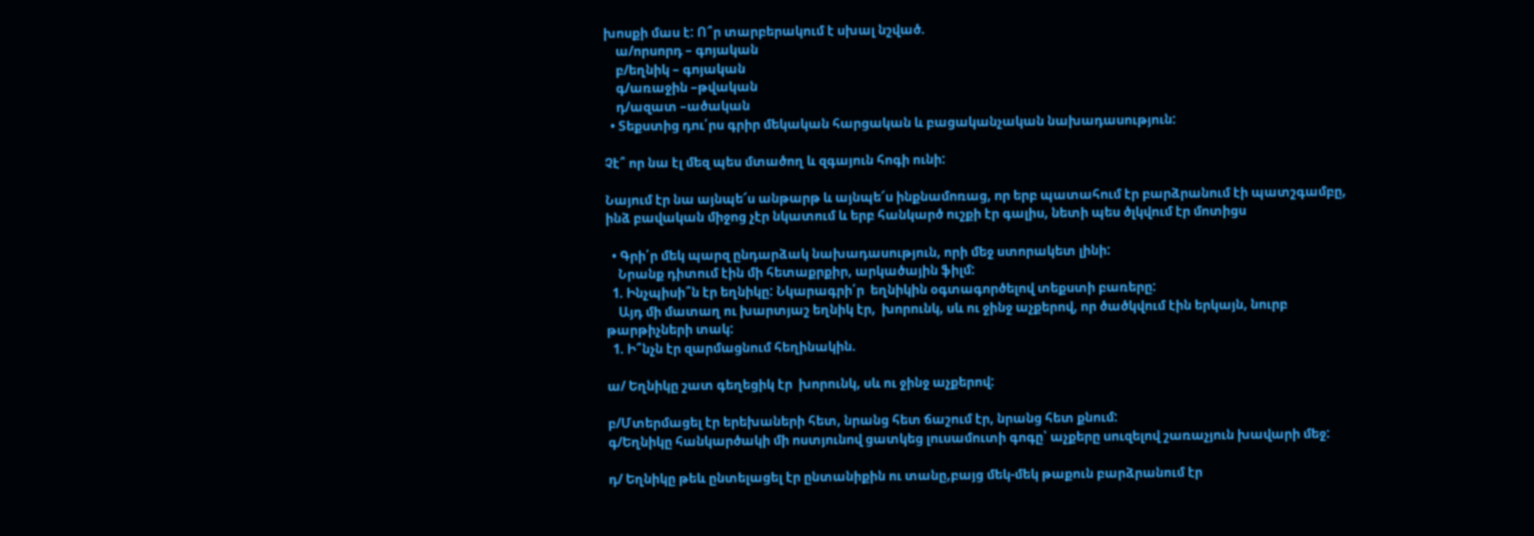խոսքի մաս է: Ո՞ր տարբերակում է սխալ նշված.
    ա/որսորդ – գոյական
    բ/եղնիկ – գոյական
    գ/առաջին –թվական
    դ/ազատ –ածական
  • Տեքստից դու՛րս գրիր մեկական հարցական և բացականչական նախադասություն:

Չէ՞ որ նա էլ մեզ պես մտածող և զգայուն հոգի ունի:

Նայում էր նա այնպե՜ս անթարթ և այնպե՜ս ինքնամոռաց, որ երբ պատահում էր բարձրանում էի պատշգամբը, ինձ բավական միջոց չէր նկատում և երբ հանկարծ ուշքի էր գալիս, նետի պես ծլկվում էր մոտիցս

  • Գրի՛ր մեկ պարզ ընդարձակ նախադասություն, որի մեջ ստորակետ լինի:
    Նրանք դիտում էին մի հետաքրքիր, արկածային ֆիլմ:
  1. Ինչպիսի՞ն էր եղնիկը: Նկարագրի՛ր  եղնիկին օգտագործելով տեքստի բառերը:
    Այդ մի մատաղ ու խարտյաշ եղնիկ էր,  խորունկ, սև ու ջինջ աչքերով, որ ծածկվում էին երկայն, նուրբ թարթիչների տակ:
  1. Ի՞նչն էր զարմացնում հեղինակին.

ա/ Եղնիկը շատ գեղեցիկ էր  խորունկ, սև ու ջինջ աչքերով:

բ/Մտերմացել էր երեխաների հետ, նրանց հետ ճաշում էր, նրանց հետ քնում:
գ/Եղնիկը հանկարծակի մի ոստյունով ցատկեց լուսամուտի գոգը՝ աչքերը սուզելով շառաչյուն խավարի մեջ:

դ/ Եղնիկը թեև ընտելացել էր ընտանիքին ու տանը,բայց մեկ-մեկ թաքուն բարձրանում էր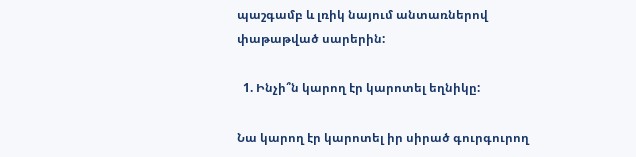պաշգամբ և լռիկ նայում անտառներով փաթաթված սարերին:

  1. Ինչի՞ն կարող էր կարոտել եղնիկը:

Նա կարող էր կարոտել իր սիրած գուրգուրող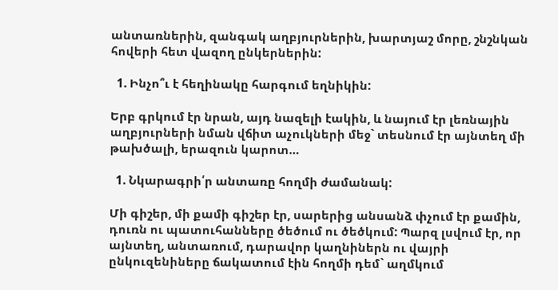անտառներին, զանգակ աղբյուրներին, խարտյաշ մորը, շնշնկան հովերի հետ վազող ընկերներին:

  1. Ինչո՞ւ է հեղինակը հարգում եղնիկին:

Երբ գրկում էր նրան, այդ նազելի էակին, և նայում էր լեռնային աղբյուրների նման վճիտ աչուկների մեջ` տեսնում էր այնտեղ մի թախծալի, երազուն կարոտ…

  1. Նկարագրի՛ր անտառը հողմի ժամանակ:

Մի գիշեր, մի քամի գիշեր էր, սարերից անսանձ փչում էր քամին, դուռն ու պատուհանները ծեծում ու ծեծկում: Պարզ լսվում էր, որ այնտեղ, անտառում, դարավոր կաղնիներն ու վայրի ընկուզենիները ճակատում էին հողմի դեմ` աղմկում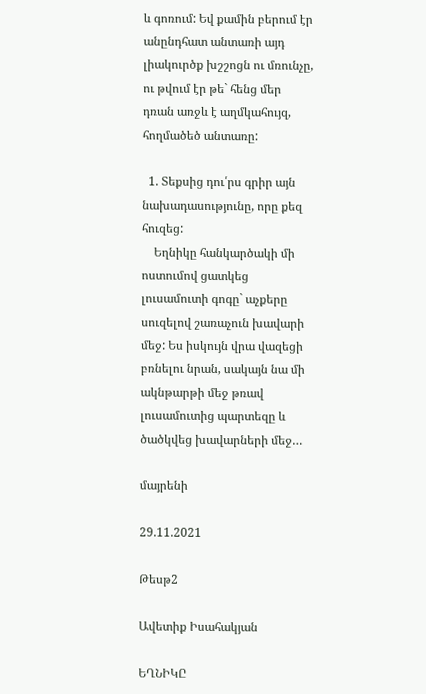և գոռում: Եվ քամին բերում էր անընդհատ անտառի այդ լիակուրծք խշշոցն ու մռունչը, ու թվում էր թե` հենց մեր դռան առջև է աղմկահույզ, հողմածեծ անտառը:

  1. Տեքսից դու՛րս գրիր այն նախադասությունը, որը քեզ  հուզեց:
    Եղնիկը հանկարծակի մի ոստումով ցատկեց լուսամուտի գոգը` աչքերը սուզելով շառաչուն խավարի մեջ: Ես իսկույն վրա վազեցի բռնելու նրան, սակայն նա մի ակնթարթի մեջ թռավ լուսամուտից պարտեզը և ծածկվեց խավարների մեջ…

մայրենի

29.11.2021

Թեսթ2

Ավետիք Իսահակյան

ԵՂՆԻԿԸ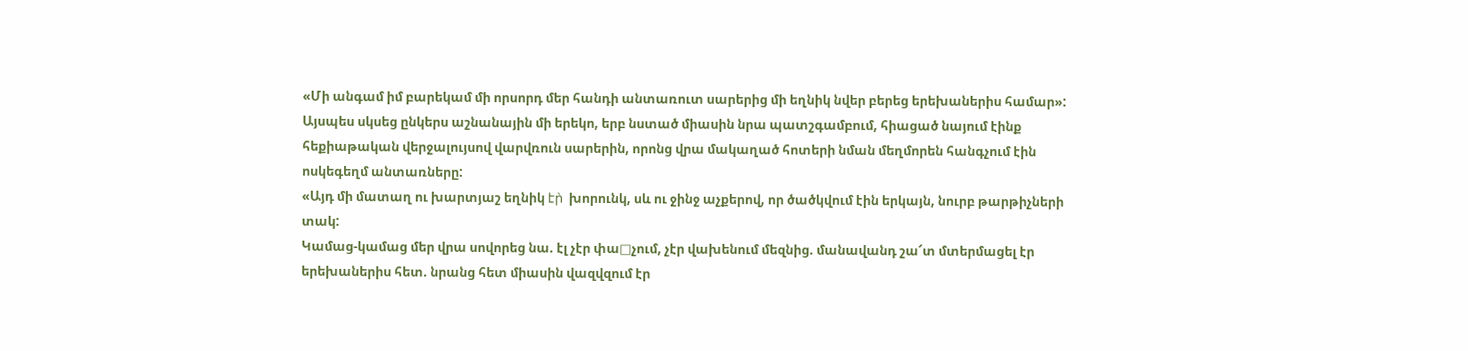«Մի անգամ իմ բարեկամ մի որսորդ մեր հանդի անտառուտ սարերից մի եղնիկ նվեր բերեց երեխաներիս համար»:
Այսպես սկսեց ընկերս աշնանային մի երեկո, երբ նստած միասին նրա պատշգամբում, հիացած նայում էինք հեքիաթական վերջալույսով վարվռուն սարերին, որոնց վրա մակաղած հոտերի նման մեղմորեն հանգչում էին ոսկեգեղմ անտառները:
«Այդ մի մատաղ ու խարտյաշ եղնիկ էր̀  խորունկ, սև ու ջինջ աչքերով, որ ծածկվում էին երկայն, նուրբ թարթիչների տակ:
Կամաց-կամաց մեր վրա սովորեց նա. էլ չէր փա□չում, չէր վախենում մեզնից. մանավանդ շա՜տ մտերմացել էր երեխաներիս հետ. նրանց հետ միասին վազվզում էր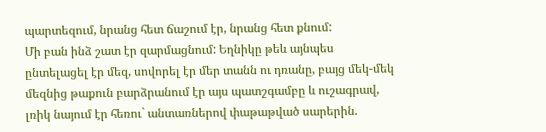պարտեզում, նրանց հետ ճաշում էր, նրանց հետ քնում:
Մի բան ինձ շատ էր զարմացնում: Եղնիկը թեև այնպես ընտելացել էր մեզ, սովորել էր մեր տանն ու դռանը, բայց մեկ-մեկ մեզնից թաքուն բարձրանում էր այս պատշգամբը և ուշագրավ, լռիկ նայում էր հեռու` անտառներով փաթաթված սարերին.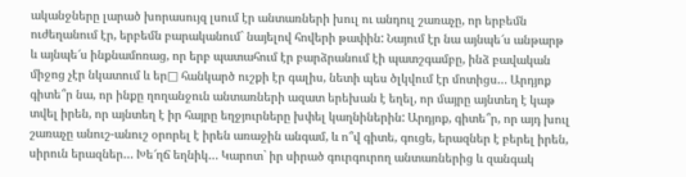ականջները լարած խորասույզ լսում էր անտառների խուլ ու անդուլ շառաչը, որ երբեմն ուժեղանում էր, երբեմն բարականում` նայելով հովերի թափին: Նայում էր նա այնպե՜ս անթարթ և այնպե՜ս ինքնամոռաց, որ երբ պատահում էր բարձրանում էի պատշգամբը, ինձ բավական միջոց չէր նկատում և եր□ հանկարծ ուշքի էր գալիս, նետի պես ծլկվում էր մոտիցս… Արդյոք գիտե՞ր նա, որ ինքը ղողանջուն անտառների ազատ երեխան է եղել, որ մայրը այնտեղ է կաթ տվել իրեն, որ այնտեղ է իր հայրը եղջյուրները խփել կաղնիներին: Արդյոք, գիտե՞ր, որ այդ խուլ շառաչը անուշ-անուշ օրորել է իրեն առաջին անգամ, և ո՞վ գիտե, գուցե, երազներ է բերել իրեն, սիրուն երազներ… Խե՜ղճ եղնիկ… Կարոտ` իր սիրած գուրգուրող անտառներից և զանգակ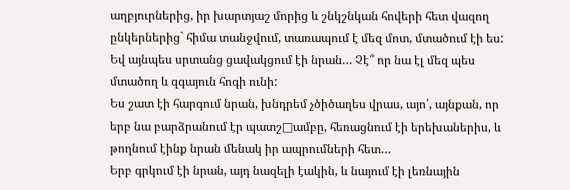աղբյուրներից, իր խարտյաշ մորից և շնկշնկան հովերի հետ վազող ընկերներից` հիմա տանջվում, տառապում է մեզ մոտ, մտածում էի ես: Եվ այնպես սրտանց ցավակցում էի նրան… Չէ՞ որ նա էլ մեզ պես մտածող և զգայուն հոգի ունի:
Ես շատ էի հարգում նրան, խնդրեմ չծիծաղես վրաս, այո՛, այնքան, որ երբ նա բարձրանում էր պատշ□ամբը, հեռացնում էի երեխաներիս, և թողնում էինք նրան մենակ իր ապրումների հետ…
Երբ գրկում էի նրան, այդ նազելի էակին, և նայում էի լեռնային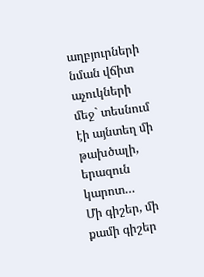աղբյուրների նման վճիտ աչուկների մեջ` տեսնում էի այնտեղ մի թախծալի, երազուն կարոտ…
Մի գիշեր, մի քամի գիշեր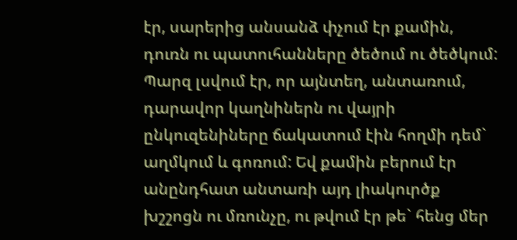էր, սարերից անսանձ փչում էր քամին, դուռն ու պատուհանները ծեծում ու ծեծկում: Պարզ լսվում էր, որ այնտեղ, անտառում, դարավոր կաղնիներն ու վայրի ընկուզենիները ճակատում էին հողմի դեմ` աղմկում և գոռում: Եվ քամին բերում էր անընդհատ անտառի այդ լիակուրծք խշշոցն ու մռունչը, ու թվում էր թե` հենց մեր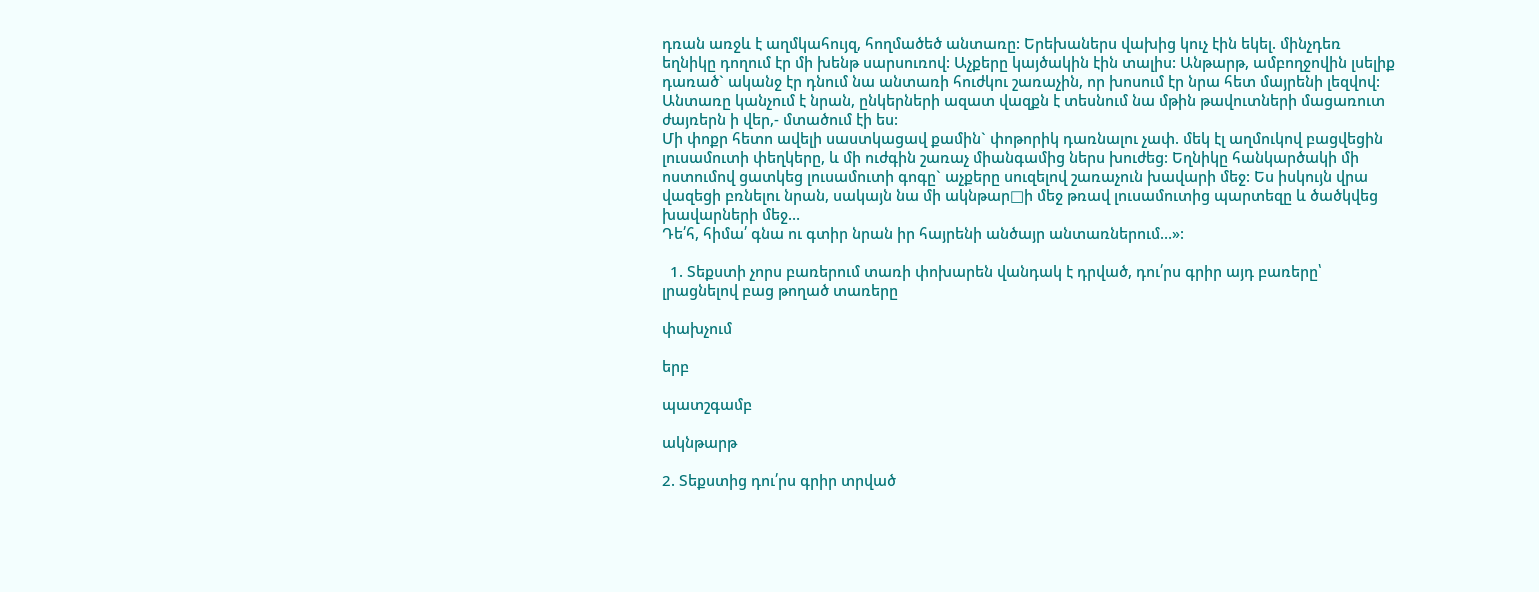դռան առջև է աղմկահույզ, հողմածեծ անտառը: Երեխաներս վախից կուչ էին եկել. մինչդեռ եղնիկը դողում էր մի խենթ սարսուռով: Աչքերը կայծակին էին տալիս: Անթարթ, ամբողջովին լսելիք դառած` ականջ էր դնում նա անտառի հուժկու շառաչին, որ խոսում էր նրա հետ մայրենի լեզվով:
Անտառը կանչում է նրան, ընկերների ազատ վազքն է տեսնում նա մթին թավուտների մացառուտ ժայռերն ի վեր,- մտածում էի ես:
Մի փոքր հետո ավելի սաստկացավ քամին` փոթորիկ դառնալու չափ. մեկ էլ աղմուկով բացվեցին լուսամուտի փեղկերը, և մի ուժգին շառաչ միանգամից ներս խուժեց: Եղնիկը հանկարծակի մի ոստումով ցատկեց լուսամուտի գոգը` աչքերը սուզելով շառաչուն խավարի մեջ: Ես իսկույն վրա վազեցի բռնելու նրան, սակայն նա մի ակնթար□ի մեջ թռավ լուսամուտից պարտեզը և ծածկվեց խավարների մեջ…
Դե՛հ, հիմա՛ գնա ու գտիր նրան իր հայրենի անծայր անտառներում…»:

  1. Տեքստի չորս բառերում տառի փոխարեն վանդակ է դրված, դու՛րս գրիր այդ բառերը՝ լրացնելով բաց թողած տառերը

փախչում

երբ

պատշգամբ

ակնթարթ

2. Տեքստից դու՛րս գրիր տրված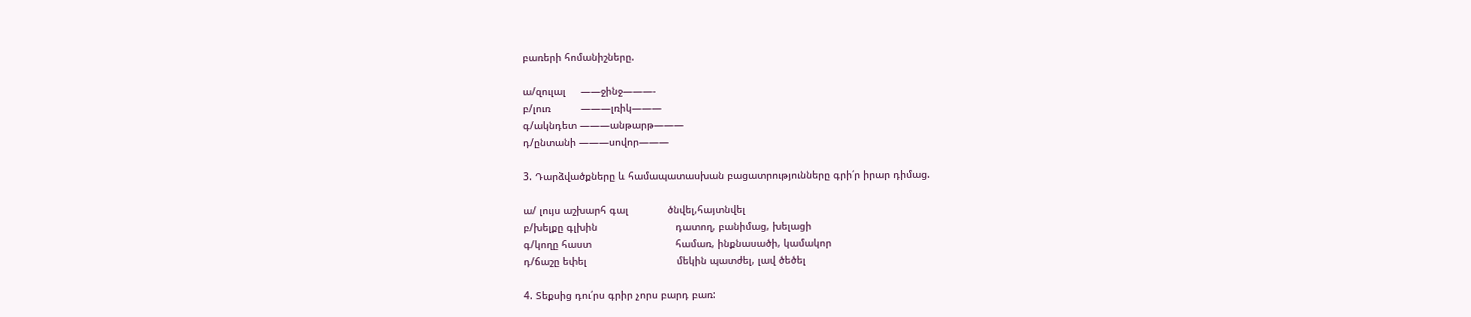բառերի հոմանիշները.

ա/զուլալ     ——ջինջ———-
բ/լուռ          ———լռիկ———
գ/ակնդետ ———անթարթ———
դ/ընտանի ———սովոր———

3. Դարձվածքները և համապատասխան բացատրությունները գրի՛ր իրար դիմաց.

ա/ լույս աշխարհ գալ             ծնվել,հայտնվել
բ/խելքը գլխին                          դատող, բանիմաց, խելացի
գ/կողը հաստ                            համառ, ինքնասածի, կամակոր
դ/ճաշը եփել                              մեկին պատժել, լավ ծեծել

4. Տեքսից դու՛րս գրիր չորս բարդ բառ: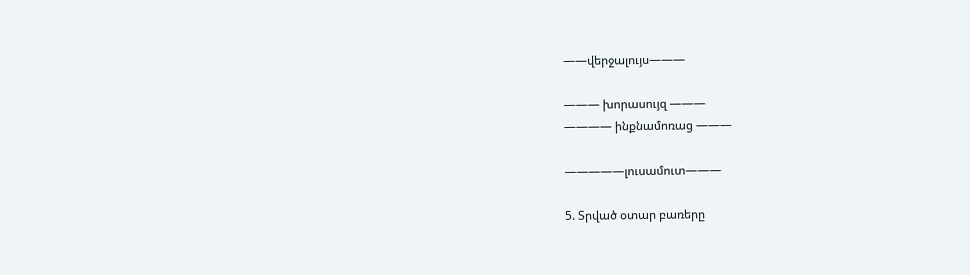——վերջալույս———

——— խորասույզ ———
———— ինքնամոռաց ———

—————լուսամուտ———

5. Տրված օտար բառերը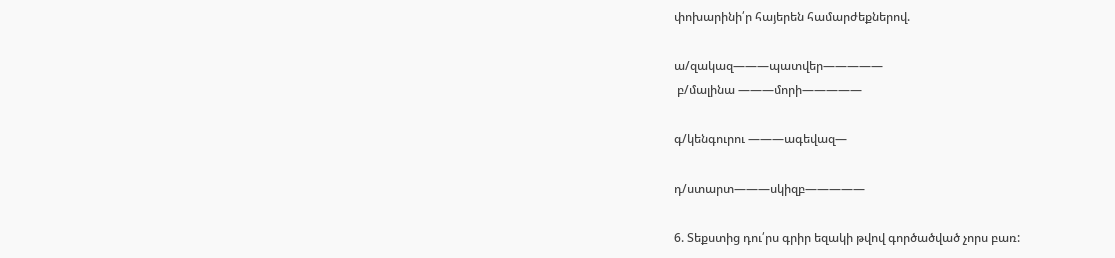փոխարինի՛ր հայերեն համարժեքներով.

ա/զակազ———պատվեր—————
 բ/մալինա ———մորի—————

գ/կենգուրու ———ագեվազ—

դ/ստարտ———սկիզբ—————

6. Տեքստից դու՛րս գրիր եզակի թվով գործածված չորս բառ: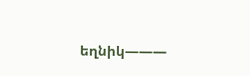եղնիկ———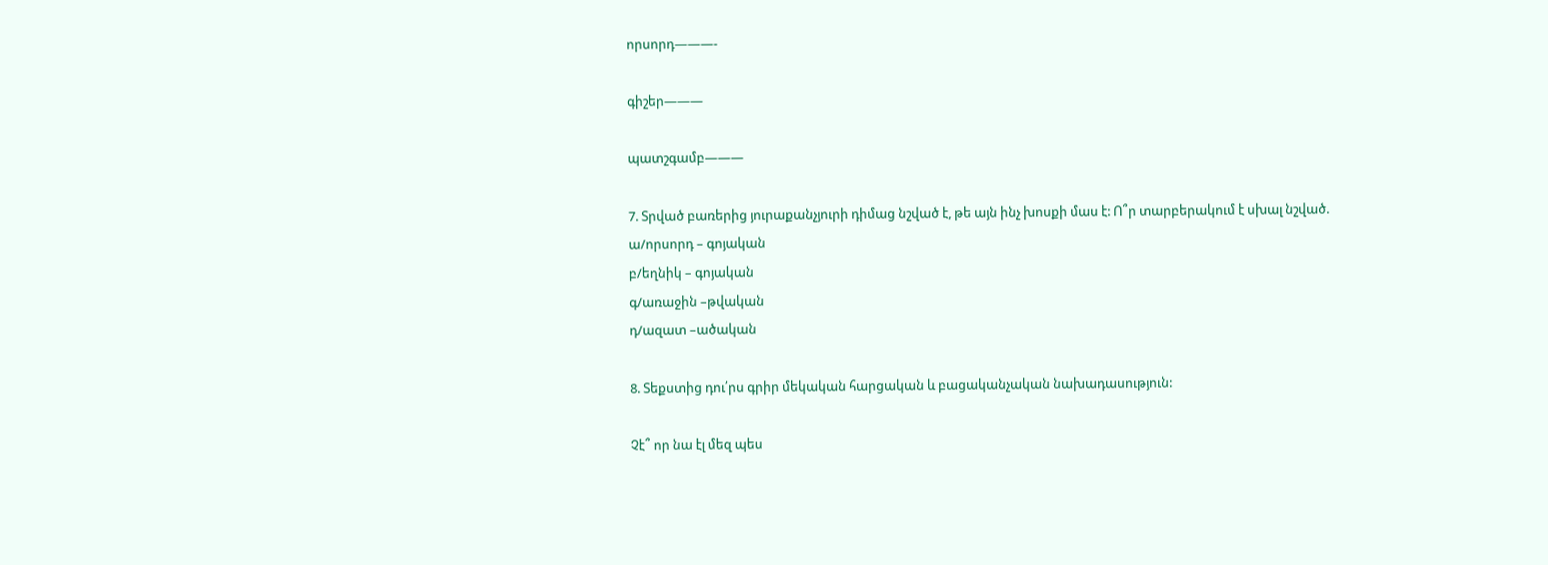որսորդ———-

գիշեր———

պատշգամբ———

7. Տրված բառերից յուրաքանչյուրի դիմաց նշված է, թե այն ինչ խոսքի մաս է: Ո՞ր տարբերակում է սխալ նշված.
ա/որսորդ – գոյական
բ/եղնիկ – գոյական
գ/առաջին –թվական
դ/ազատ –ածական

8. Տեքստից դու՛րս գրիր մեկական հարցական և բացականչական նախադասություն:

Չէ՞ որ նա էլ մեզ պես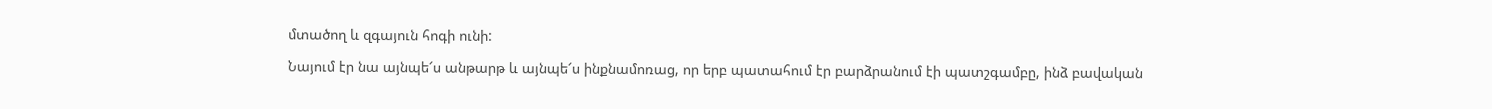մտածող և զգայուն հոգի ունի:

Նայում էր նա այնպե՜ս անթարթ և այնպե՜ս ինքնամոռաց, որ երբ պատահում էր բարձրանում էի պատշգամբը, ինձ բավական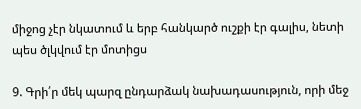միջոց չէր նկատում և երբ հանկարծ ուշքի էր գալիս, նետի պես ծլկվում էր մոտիցս

9. Գրի՛ր մեկ պարզ ընդարձակ նախադասություն, որի մեջ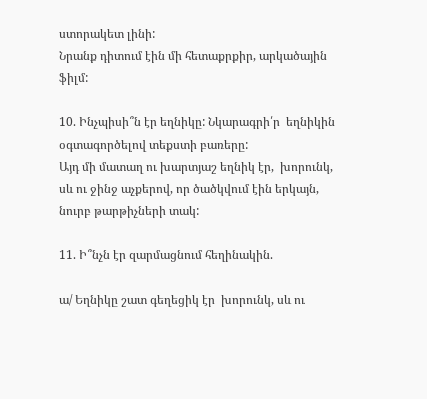ստորակետ լինի:
Նրանք դիտում էին մի հետաքրքիր, արկածային ֆիլմ:

10. Ինչպիսի՞ն էր եղնիկը: Նկարագրի՛ր  եղնիկին օգտագործելով տեքստի բառերը:
Այդ մի մատաղ ու խարտյաշ եղնիկ էր,  խորունկ, սև ու ջինջ աչքերով, որ ծածկվում էին երկայն, նուրբ թարթիչների տակ:

11. Ի՞նչն էր զարմացնում հեղինակին.

ա/ Եղնիկը շատ գեղեցիկ էր  խորունկ, սև ու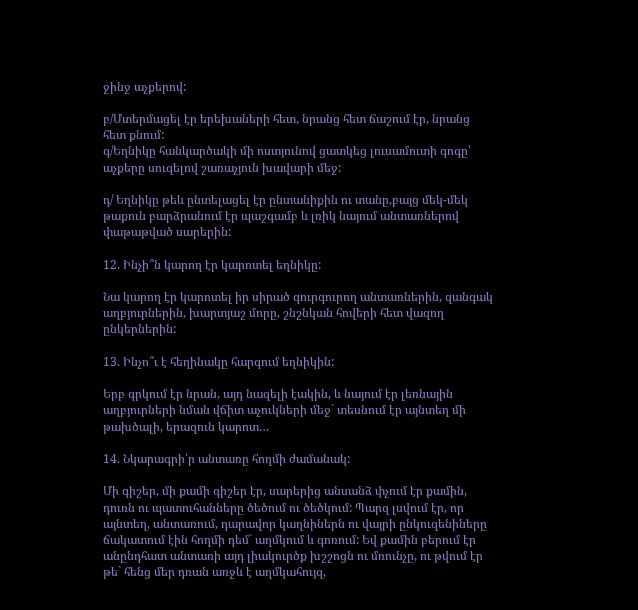ջինջ աչքերով:

բ/Մտերմացել էր երեխաների հետ, նրանց հետ ճաշում էր, նրանց հետ քնում:
գ/Եղնիկը հանկարծակի մի ոստյունով ցատկեց լուսամուտի գոգը՝ աչքերը սուզելով շառաչյուն խավարի մեջ:

դ/ Եղնիկը թեև ընտելացել էր ընտանիքին ու տանը,բայց մեկ-մեկ թաքուն բարձրանում էր պաշգամբ և լռիկ նայում անտառներով փաթաթված սարերին:

12. Ինչի՞ն կարող էր կարոտել եղնիկը:

Նա կարող էր կարոտել իր սիրած գուրգուրող անտառներին, զանգակ աղբյուրներին, խարտյաշ մորը, շնշնկան հովերի հետ վազող ընկերներին:

13. Ինչո՞ւ է հեղինակը հարգում եղնիկին:

Երբ գրկում էր նրան, այդ նազելի էակին, և նայում էր լեռնային աղբյուրների նման վճիտ աչուկների մեջ` տեսնում էր այնտեղ մի թախծալի, երազուն կարոտ…

14. Նկարագրի՛ր անտառը հողմի ժամանակ:

Մի գիշեր, մի քամի գիշեր էր, սարերից անսանձ փչում էր քամին, դուռն ու պատուհանները ծեծում ու ծեծկում: Պարզ լսվում էր, որ այնտեղ, անտառում, դարավոր կաղնիներն ու վայրի ընկուզենիները ճակատում էին հողմի դեմ` աղմկում և գոռում: Եվ քամին բերում էր անընդհատ անտառի այդ լիակուրծք խշշոցն ու մռունչը, ու թվում էր թե` հենց մեր դռան առջև է աղմկահույզ,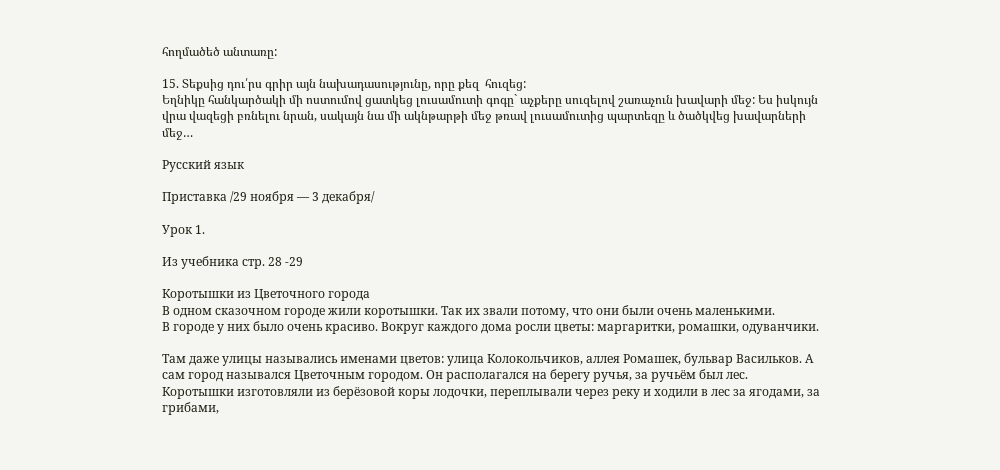հողմածեծ անտառը:

15. Տեքսից դու՛րս գրիր այն նախադասությունը, որը քեզ  հուզեց:
Եղնիկը հանկարծակի մի ոստումով ցատկեց լուսամուտի գոգը` աչքերը սուզելով շառաչուն խավարի մեջ: Ես իսկույն վրա վազեցի բռնելու նրան, սակայն նա մի ակնթարթի մեջ թռավ լուսամուտից պարտեզը և ծածկվեց խավարների մեջ…

Русский язык

Приставка /29 ноября — 3 декабря/

Урок 1.

Из учебника стр. 28 -29

Коротышки из Цветочного города
В одном сказочном городе жили коротышки. Так их звали потому, что они были очень маленькими.
В городе у них было очень красиво. Вокруг каждого дома росли цветы: маргаритки, ромашки, одуванчики.

Там даже улицы назывались именами цветов: улица Колокольчиков, аллея Ромашек, бульвар Васильков. А сам город назывался Цветочным городом. Он располагался на берегу ручья, за ручьём был лес. Коротышки изготовляли из берёзовой коры лодочки, переплывали через реку и ходили в лес за ягодами, за грибами,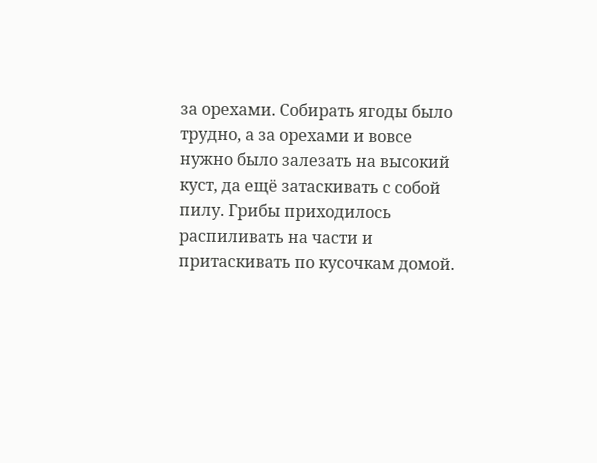за орехами. Собирать ягоды было трудно, а за орехами и вовсе нужно было залезать на высокий куст, да ещё затаскивать с собой пилу. Грибы приходилось распиливать на части и притаскивать по кусочкам домой.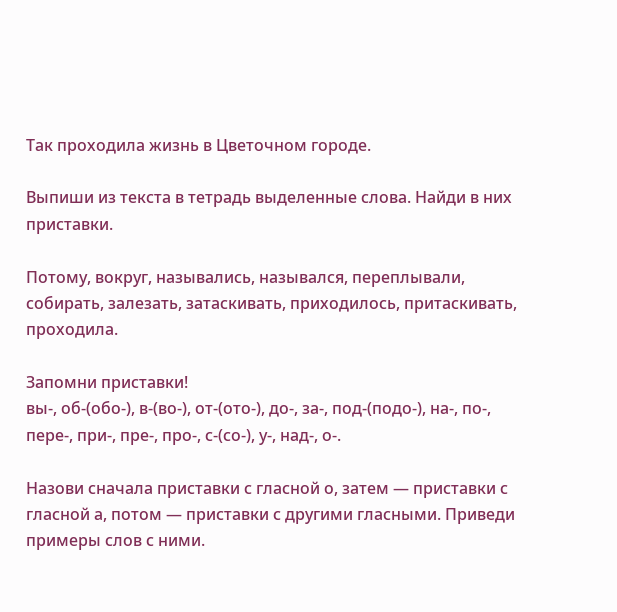Так проходила жизнь в Цветочном городе.

Выпиши из текста в тетрадь выделенные слова. Найди в них приставки.

Потому, вокруг, назывались, назывался, переплывали, собирать, залезать, затаскивать, приходилось, притаскивать, проходила.

Запомни приставки!
вы-, об-(обо-), в-(во-), от-(ото-), до-, за-, под-(подо-), на-, по-, пере-, при-, пре-, про-, с-(со-), у-, над-, о-.

Назови сначала приставки с гласной о, затем — приставки с гласной а, потом — приставки с другими гласными. Приведи примеры слов с ними.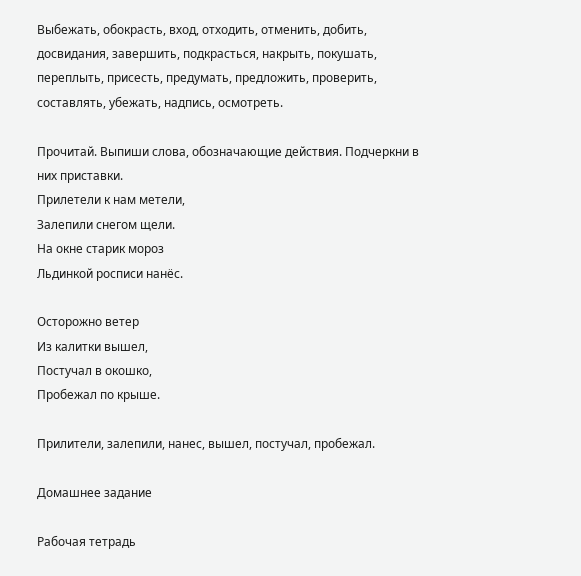Выбежать, обокрасть, вход, отходить, отменить, добить, досвидания, завершить, подкрасться, накрыть, покушать, переплыть, присесть, предумать, предложить, проверить, составлять, убежать, надпись, осмотреть.

Прочитай. Выпиши слова, обозначающие действия. Подчеркни в них приставки.
Прилетели к нам метели,
Залепили снегом щели.
На окне старик мороз
Льдинкой росписи нанёс.

Осторожно ветер
Из калитки вышел,
Постучал в окошко,
Пробежал по крыше.

Прилители, залепили, нанес, вышел, постучал, пробежал.

Домашнее задание

Рабочая тетрадь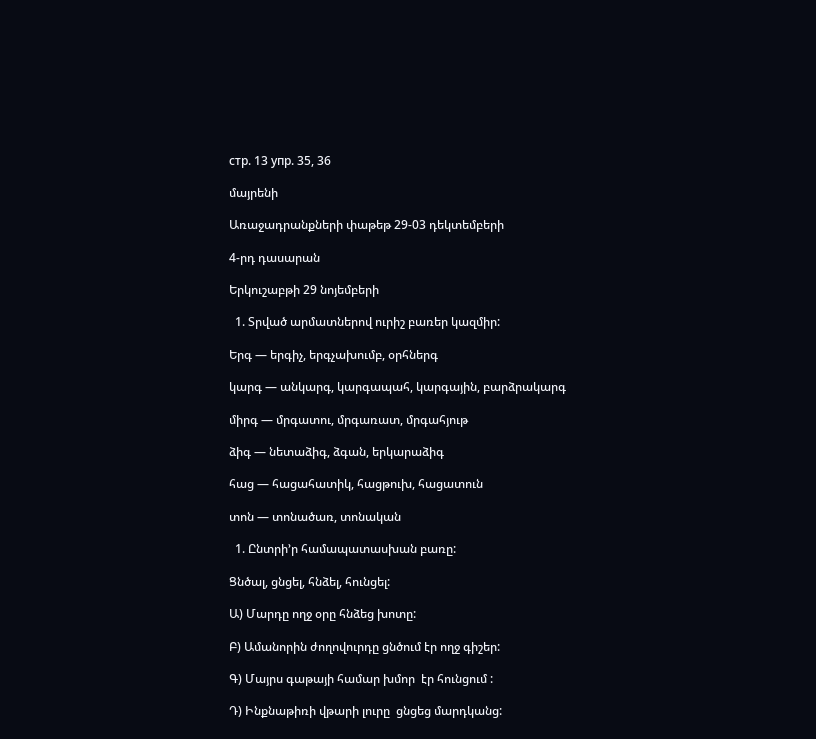стр. 13 упр. 35, 36

մայրենի

Առաջադրանքների փաթեթ 29-03 դեկտեմբերի

4-րդ դասարան

Երկուշաբթի 29 նոյեմբերի

  1. Տրված արմատներով ուրիշ բառեր կազմիր:

Երգ — երգիչ, երգչախումբ, օրհներգ

կարգ — անկարգ, կարգապահ, կարգային, բարձրակարգ

միրգ — մրգատու, մրգառատ, մրգահյութ

ձիգ — նետաձիգ, ձգան, երկարաձիգ

հաց — հացահատիկ, հացթուխ, հացատուն

տոն — տոնածառ, տոնական

  1. Ընտրի’ր համապատասխան բառը:

Ցնծալ, ցնցել, հնձել, հունցել:

Ա) Մարդը ողջ օրը հնձեց խոտը:

Բ) Ամանորին ժողովուրդը ցնծում էր ողջ գիշեր:

Գ) Մայրս գաթայի համար խմոր  էր հունցում :

Դ) Ինքնաթիռի վթարի լուրը  ցնցեց մարդկանց: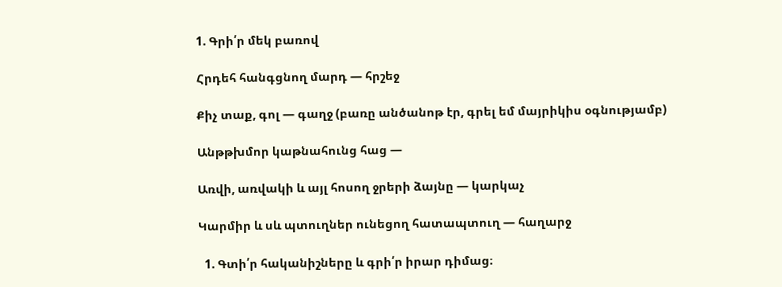1. Գրի՛ր մեկ բառով

Հրդեհ հանգցնող մարդ — հրշեջ

Քիչ տաք, գոլ — գաղջ (բառը անծանոթ էր, գրել եմ մայրիկիս օգնությամբ)

Անթթխմոր կաթնահունց հաց —

Առվի, առվակի և այլ հոսող ջրերի ձայնը — կարկաչ

Կարմիր և սև պտուղներ ունեցող հատապտուղ — հաղարջ

  1. Գտի՛ր հականիշները և գրի՛ր իրար դիմաց։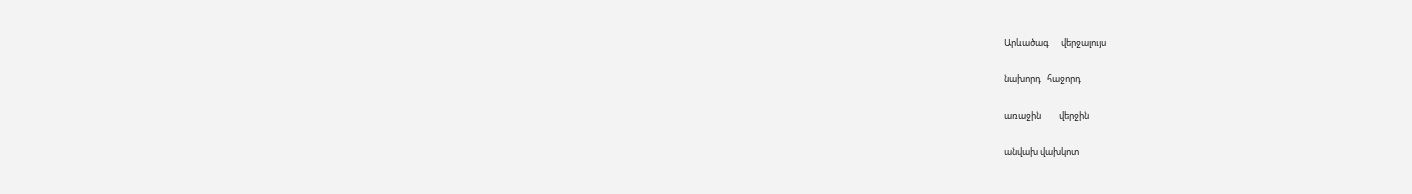Արևածագ      վերջալույս

նախորդ   հաջորդ

առաջին         վերջին

անվախ վախկոտ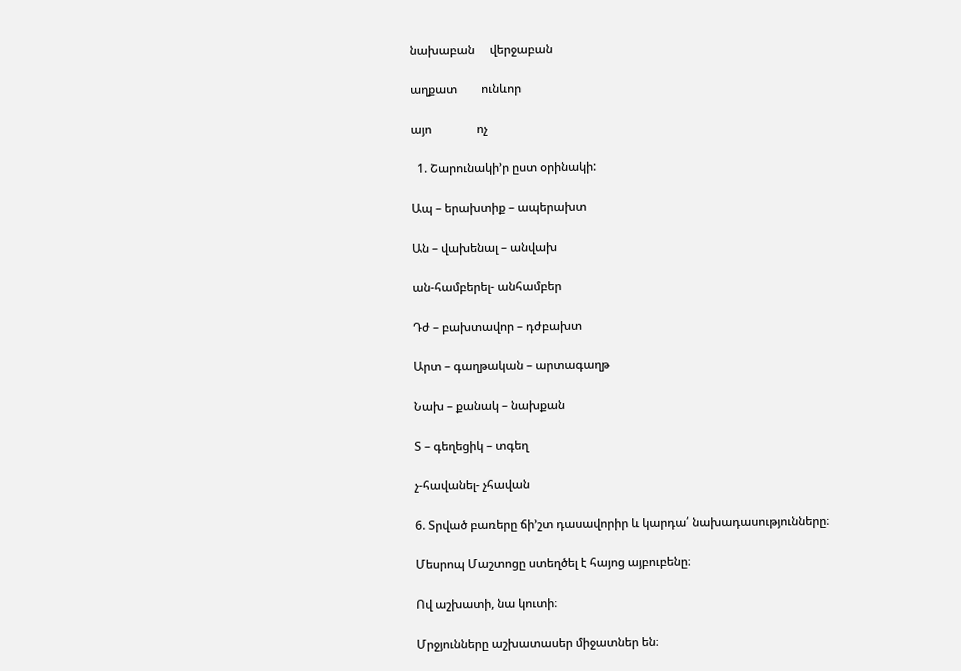նախաբան     վերջաբան

աղքատ        ունևոր

այո               ոչ

  1. Շարունակի’ր ըստ օրինակի:

Ապ – երախտիք – ապերախտ

Ան – վախենալ – անվախ

ան-համբերել- անհամբեր

Դժ – բախտավոր – դժբախտ

Արտ – գաղթական – արտագաղթ

Նախ – քանակ – նախքան

Տ – գեղեցիկ – տգեղ

չ-հավանել- չհավան

6. Տրված բառերը ճի’շտ դասավորիր և կարդա՛ նախադասությունները։

Մեսրոպ Մաշտոցը ստեղծել է հայոց այբուբենը։

Ով աշխատի, նա կուտի։

Մրջյունները աշխատասեր միջատներ են։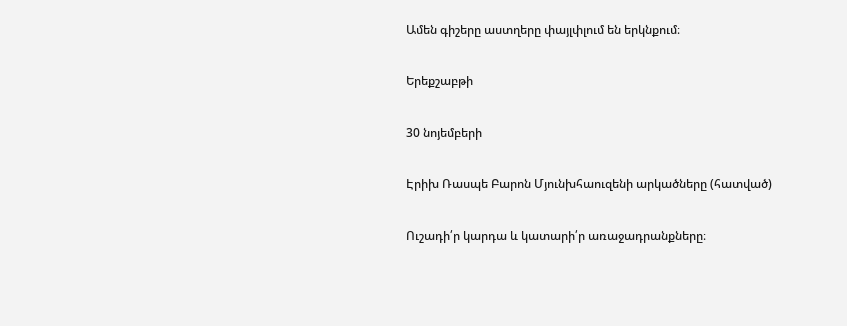Ամեն գիշերը աստղերը փայլփլում են երկնքում։

Երեքշաբթի

30 նոյեմբերի

Էրիխ Ռասպե Բարոն Մյունխհաուզենի արկածները (հատված)

Ուշադի՛ր կարդա և կատարի՛ր առաջադրանքները։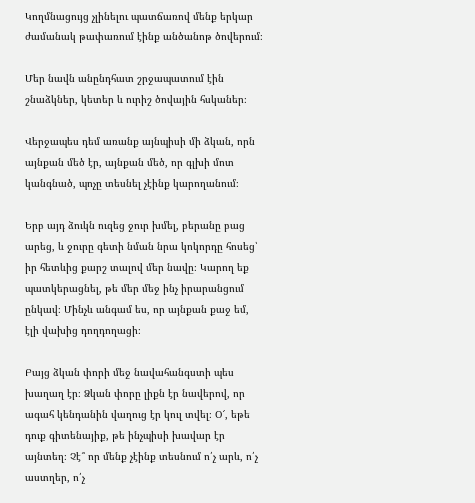Կողմնացույց չլինելու պատճառով մենք երկար ժամանակ թափառում էինք անծանոթ ծովերում։

Մեր նավն անընդհատ շրջապատում էին շնաձկներ, կետեր և ուրիշ ծովային հսկաներ։

Վերջապես դեմ առանք այնպիսի մի ձկան, որն այնքան մեծ էր, այնքան մեծ, որ գլխի մոտ կանգնած, պոչը տեսնել չէինք կարողանում։

Երբ այդ ձուկն ուզեց ջուր խմել, բերանը բաց արեց, և ջուրը գետի նման նրա կոկորդը հոսեց՝ իր հետևից քարշ տալով մեր նավը։ Կարող եք պատկերացնել, թե մեր մեջ ինչ իրարանցում ընկավ։ Մինչև անգամ ես, որ այնքան քաջ եմ, էլի վախից դողդողացի։

Բայց ձկան փորի մեջ նավահանգստի պես խաղաղ էր։ Ձկան փորը լիքն էր նավերով, որ ագահ կենդանին վաղուց էր կուլ տվել։ Օ՜, եթե դուք գիտենայիք, թե ինչպիսի խավար էր այնտեղ։ Չէ՞ որ մենք չէինք տեսնում ո՛չ արև, ո՛չ աստղեր, ո՛չ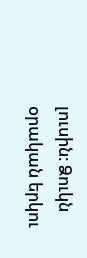լուսին։ Ձուկն օրական երկու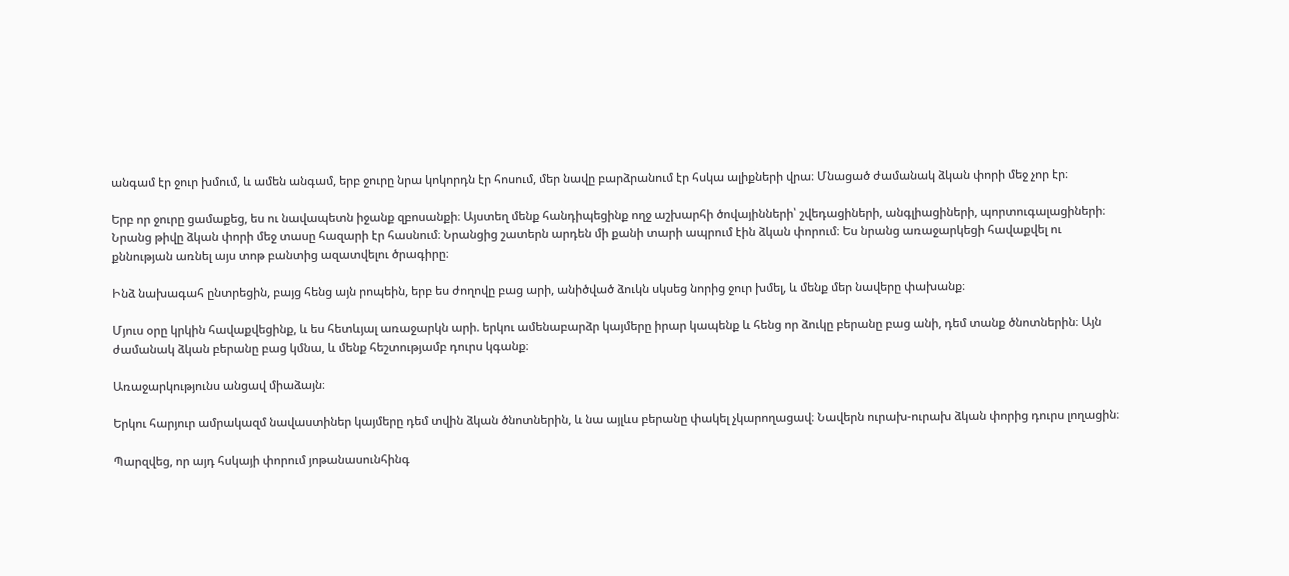անգամ էր ջուր խմում, և ամեն անգամ, երբ ջուրը նրա կոկորդն էր հոսում, մեր նավը բարձրանում էր հսկա ալիքների վրա։ Մնացած ժամանակ ձկան փորի մեջ չոր էր։

Երբ որ ջուրը ցամաքեց, ես ու նավապետն իջանք զբոսանքի։ Այստեղ մենք հանդիպեցինք ողջ աշխարհի ծովայինների՝ շվեդացիների, անգլիացիների, պորտուգալացիների։ Նրանց թիվը ձկան փորի մեջ տասը հազարի էր հասնում։ Նրանցից շատերն արդեն մի քանի տարի ապրում էին ձկան փորում։ Ես նրանց առաջարկեցի հավաքվել ու քննության առնել այս տոթ բանտից ազատվելու ծրագիրը։

Ինձ նախագահ ընտրեցին, բայց հենց այն րոպեին, երբ ես ժողովը բաց արի, անիծված ձուկն սկսեց նորից ջուր խմել, և մենք մեր նավերը փախանք։

Մյուս օրը կրկին հավաքվեցինք, և ես հետևյալ առաջարկն արի. երկու ամենաբարձր կայմերը իրար կապենք և հենց որ ձուկը բերանը բաց անի, դեմ տանք ծնոտներին։ Այն ժամանակ ձկան բերանը բաց կմնա, և մենք հեշտությամբ դուրս կգանք։

Առաջարկությունս անցավ միաձայն։

Երկու հարյուր ամրակազմ նավաստիներ կայմերը դեմ տվին ձկան ծնոտներին, և նա այլևս բերանը փակել չկարողացավ։ Նավերն ուրախ-ուրախ ձկան փորից դուրս լողացին։

Պարզվեց, որ այդ հսկայի փորում յոթանասունհինգ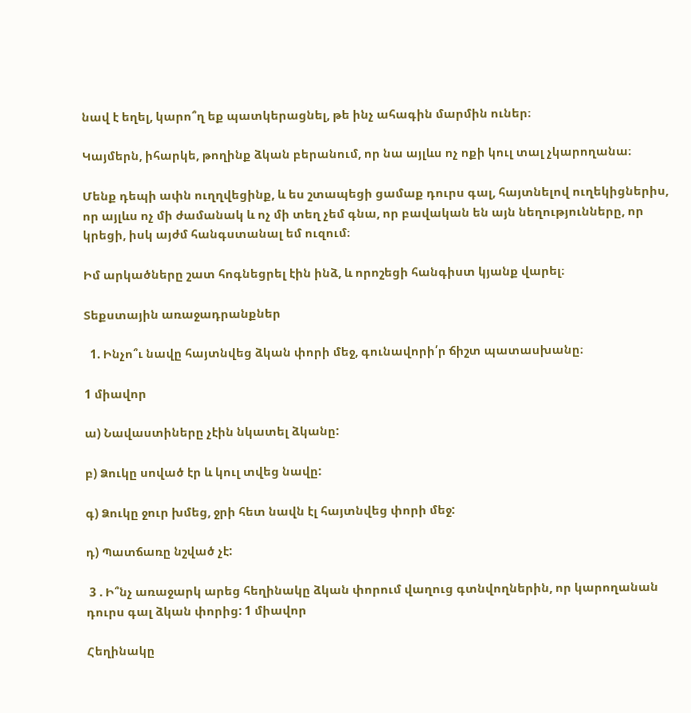նավ է եղել, կարո՞ղ եք պատկերացնել, թե ինչ ահագին մարմին ուներ։

Կայմերն, իհարկե, թողինք ձկան բերանում, որ նա այլևս ոչ ոքի կուլ տալ չկարողանա։

Մենք դեպի ափն ուղղվեցինք, և ես շտապեցի ցամաք դուրս գալ, հայտնելով ուղեկիցներիս, որ այլևս ոչ մի ժամանակ և ոչ մի տեղ չեմ գնա, որ բավական են այն նեղությունները, որ կրեցի, իսկ այժմ հանգստանալ եմ ուզում։

Իմ արկածները շատ հոգնեցրել էին ինձ, և որոշեցի հանգիստ կյանք վարել։

Տեքստային առաջադրանքներ

  1. Ինչո՞ւ նավը հայտնվեց ձկան փորի մեջ, գունավորի՛ր ճիշտ պատասխանը։

1 միավոր

ա) Նավաստիները չէին նկատել ձկանը:

բ) Ձուկը սոված էր և կուլ տվեց նավը:

գ) Ձուկը ջուր խմեց, ջրի հետ նավն էլ հայտնվեց փորի մեջ:

դ) Պատճառը նշված չէ:

 3 . Ի՞նչ առաջարկ արեց հեղինակը ձկան փորում վաղուց գտնվողներին, որ կարողանան դուրս գալ ձկան փորից: 1 միավոր

Հեղինակը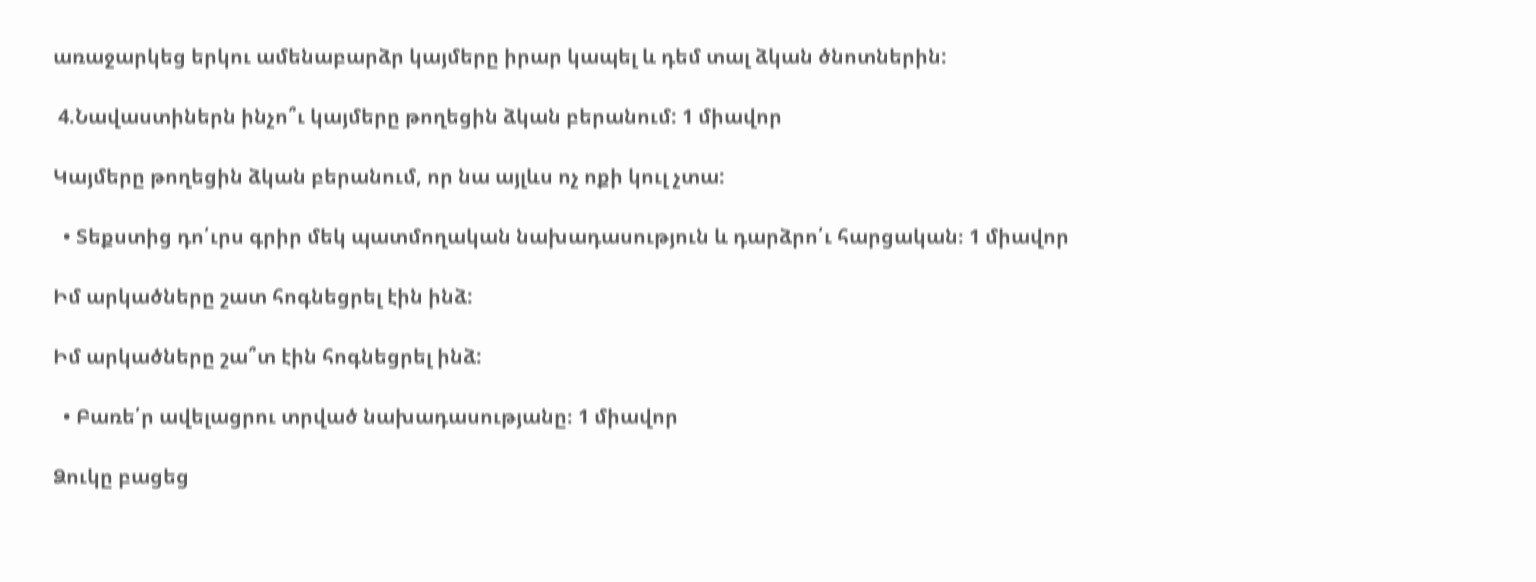առաջարկեց երկու ամենաբարձր կայմերը իրար կապել և դեմ տալ ձկան ծնոտներին:

 4.Նավաստիներն ինչո՞ւ կայմերը թողեցին ձկան բերանում: 1 միավոր

Կայմերը թողեցին ձկան բերանում, որ նա այլևս ոչ ոքի կուլ չտա:

  • Տեքստից դո՛ւրս գրիր մեկ պատմողական նախադասություն և դարձրո՛ւ հարցական։ 1 միավոր

Իմ արկածները շատ հոգնեցրել էին ինձ:

Իմ արկածները շա՞տ էին հոգնեցրել ինձ:

  • Բառե՛ր ավելացրու տրված նախադասությանը։ 1 միավոր

Ձուկը բացեց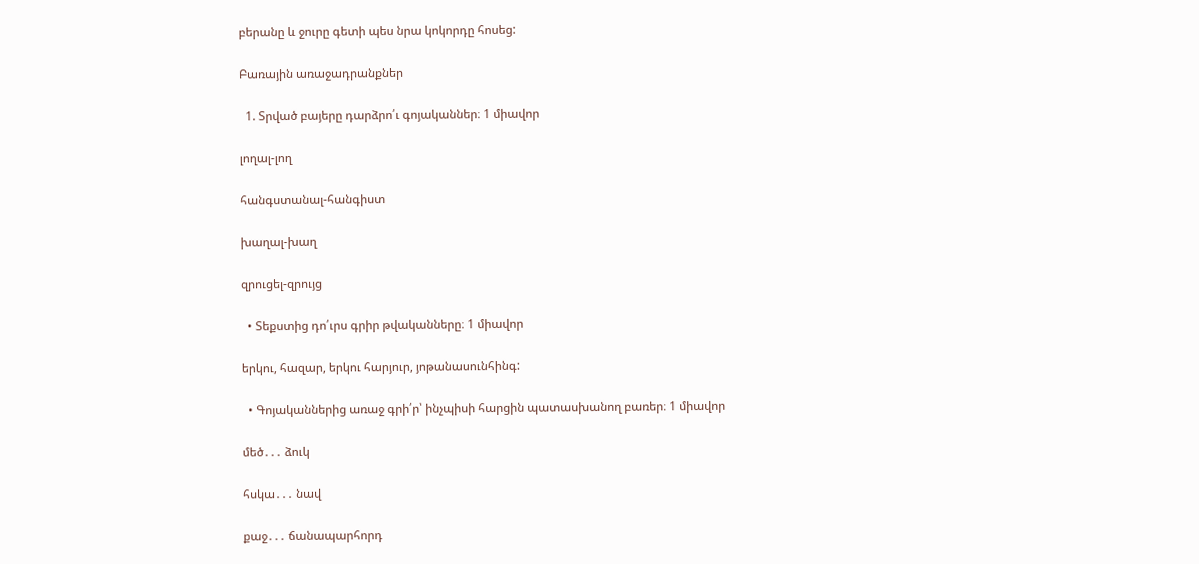բերանը և ջուրը գետի պես նրա կոկորդը հոսեց:

Բառային առաջադրանքներ

  1. Տրված բայերը դարձրո՛ւ գոյականներ։ 1 միավոր

լողալ-լող

հանգստանալ-հանգիստ

խաղալ-խաղ

զրուցել-զրույց

  • Տեքստից դո՛ւրս գրիր թվականները։ 1 միավոր

երկու, հազար, երկու հարյուր, յոթանասունհինգ:

  • Գոյականներից առաջ գրի՛ր՝ ինչպիսի հարցին պատասխանող բառեր։ 1 միավոր

մեծ․․․ ձուկ

հսկա․․․ նավ

քաջ․․․ ճանապարհորդ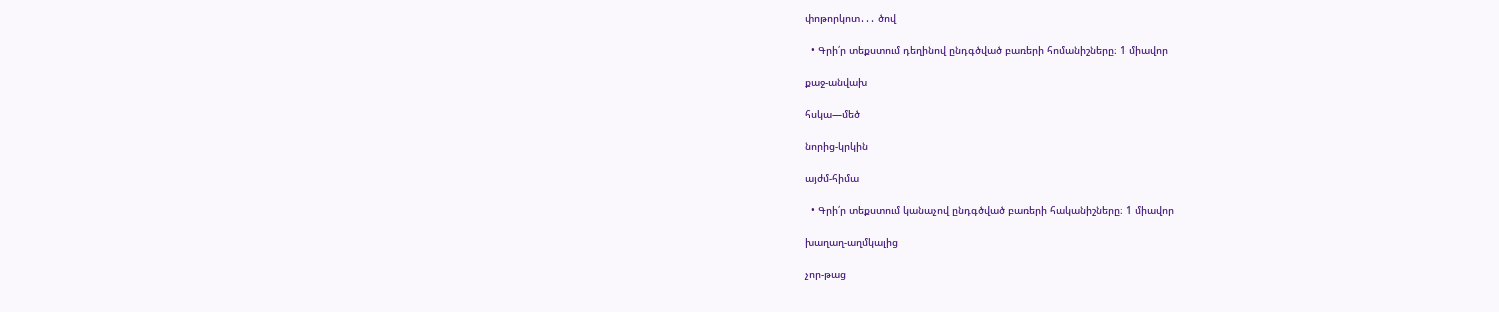փոթորկոտ․․․ ծով

  • Գրի՛ր տեքստում դեղինով ընդգծված բառերի հոմանիշները։ 1 միավոր

քաջ-անվախ

հսկա—մեծ

նորից-կրկին

այժմ-հիմա

  • Գրի՛ր տեքստում կանաչով ընդգծված բառերի հականիշները։ 1 միավոր

խաղաղ-աղմկալից

չոր-թաց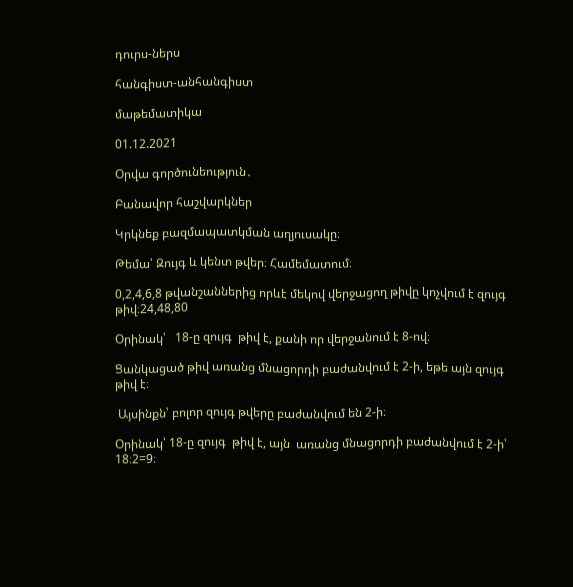դուրս-ներս

հանգիստ-անհանգիստ

մաթեմատիկա

01.12.2021

Օրվա գործունեություն․

Բանավոր հաշվարկներ

Կրկնեք բազմապատկման աղյուսակը։

Թեմա՝ Զույգ և կենտ թվեր։ Համեմատում։

0,2,4,6,8 թվանշաններից որևէ մեկով վերջացող թիվը կոչվում է զույգ թիվ։24,48,80

Օրինակ՝   18-ը զույգ  թիվ է, քանի որ վերջանում է 8-ով։

Ցանկացած թիվ առանց մնացորդի բաժանվում է 2-ի, եթե այն զույգ թիվ է։

 Այսինքն՝ բոլոր զույգ թվերը բաժանվում են 2-ի։

Օրինակ՝ 18-ը զույգ  թիվ է, այն  առանց մնացորդի բաժանվում է 2-ի՝  18։2=9։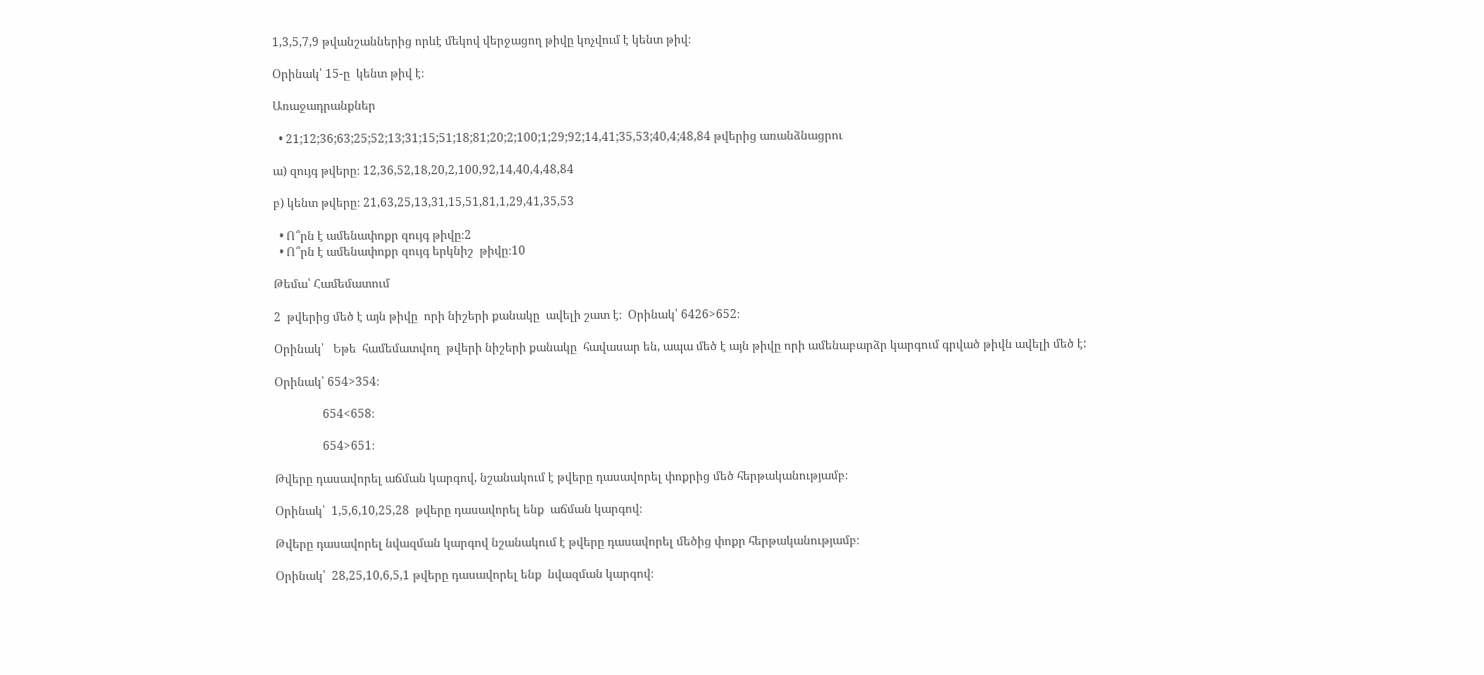1,3,5,7,9 թվանշաններից որևէ մեկով վերջացող թիվը կոչվում է կենտ թիվ։

Օրինակ՝ 15-ը  կենտ թիվ է։

Առաջադրանքներ

  • 21;12;36;63;25;52;13;31;15;51;18;81;20;2;100;1;29;92;14,41;35,53;40,4;48,84 թվերից առանձնացրու

ա) զույգ թվերը։ 12,36,52,18,20,2,100,92,14,40,4,48,84

բ) կենտ թվերը։ 21,63,25,13,31,15,51,81,1,29,41,35,53

  • Ո՞րն է ամենափոքր զույգ թիվը։2
  • Ո՞րն է ամենափոքր զույգ երկնիշ  թիվը։10

Թեմա՝ Համեմատում

2  թվերից մեծ է այն թիվը  որի նիշերի քանակը  ավելի շատ է։  Օրինակ՝ 6426>652։

Օրինակ՝   Եթե  համեմատվող  թվերի նիշերի քանակը  հավասար են, ապա մեծ է այն թիվը որի ամենաբարձր կարգում գրված թիվն ավելի մեծ է:

Օրինակ՝ 654>354։

                654<658։

                654>651։

Թվերը դասավորել աճման կարգով, նշանակում է թվերը դասավորել փոքրից մեծ հերթականությամբ։

Օրինակ՝  1,5,6,10,25,28  թվերը դասավորել ենք  աճման կարգով։

Թվերը դասավորել նվազման կարգով նշանակում է թվերը դասավորել մեծից փոքր հերթականությամբ։

Օրինակ՝  28,25,10,6,5,1 թվերը դասավորել ենք  նվազման կարգով։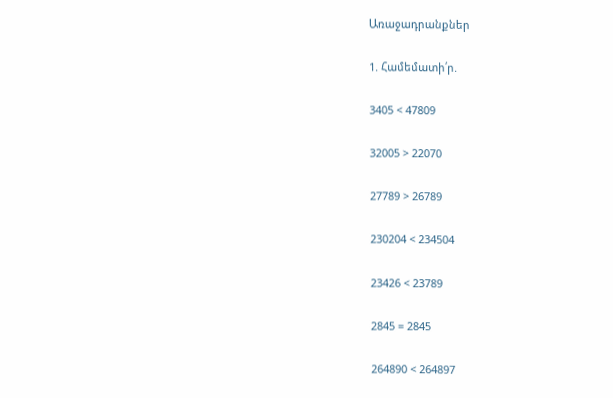Առաջադրանքներ

1. Համեմատի՛ր.

3405 < 47809

32005 > 22070

27789 > 26789

230204 < 234504

23426 < 23789

2845 = 2845

264890 < 264897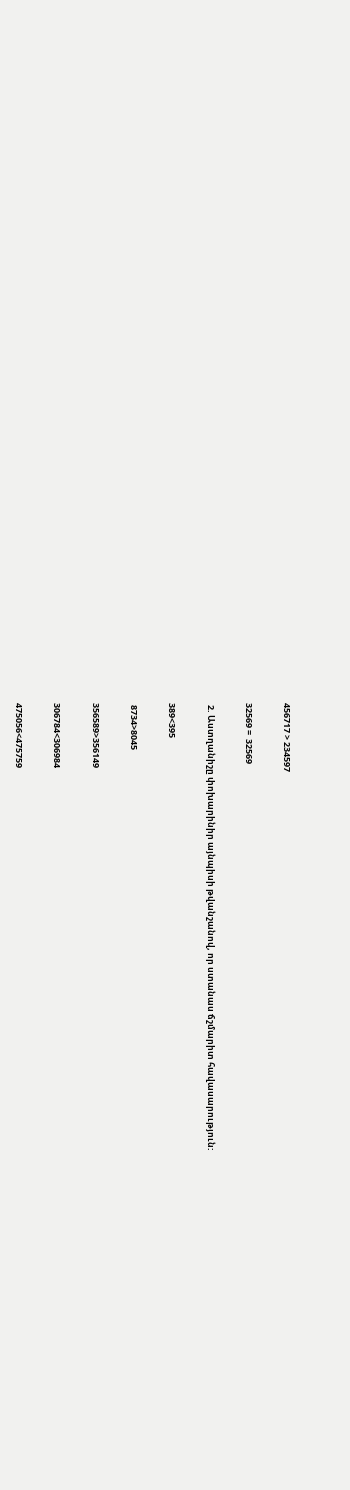456717 > 234597

32569 =  32569

 2. Աստղանիշը փոխարինիր այնպիսի թվանշանով, որ ստանաս ճշմարիտ հավասարություն:

389<395

 8734>8045

356589>356149

306784<306984

475056<475759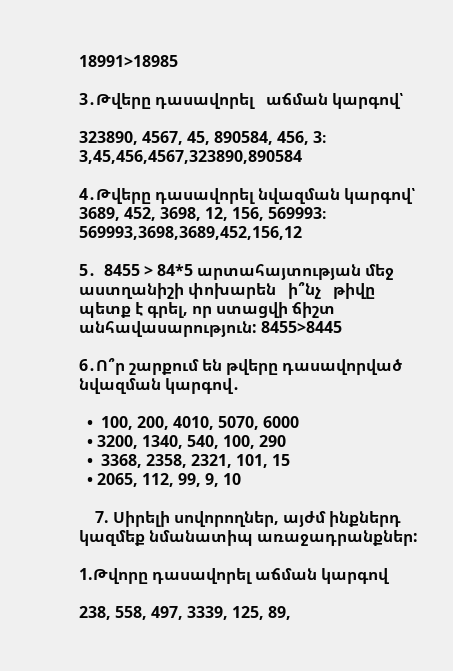18991>18985

3․Թվերը դասավորել   աճման կարգով՝

323890, 4567, 45, 890584, 456, 3։ 3,45,456,4567,323890,890584

4․Թվերը դասավորել նվազման կարգով՝ 3689, 452, 3698, 12, 156, 569993։ 569993,3698,3689,452,156,12

5․  8455 > 84*5 արտահայտության մեջ աստղանիշի փոխարեն   ի՞նչ   թիվը պետք է գրել, որ ստացվի ճիշտ անհավասարություն: 8455>8445

6․Ո՞ր շարքում են թվերը դասավորված նվազման կարգով․

  •  100, 200, 4010, 5070, 6000
  • 3200, 1340, 540, 100, 290
  •  3368, 2358, 2321, 101, 15
  • 2065, 112, 99, 9, 10

    7. Սիրելի սովորողներ, այժմ ինքներդ կազմեք նմանատիպ առաջադրանքներ:

1.Թվորը դասավորել աճման կարգով

238, 558, 497, 3339, 125, 89,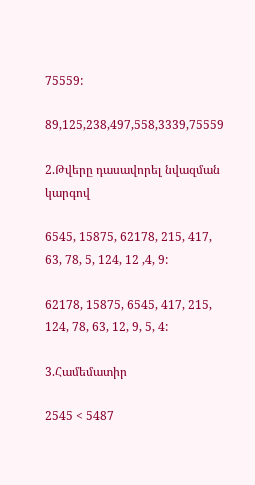75559:

89,125,238,497,558,3339,75559

2.Թվերը դասավորել նվազման կարգով

6545, 15875, 62178, 215, 417, 63, 78, 5, 124, 12 ,4, 9:

62178, 15875, 6545, 417, 215, 124, 78, 63, 12, 9, 5, 4:

3.Համեմատիր

2545 < 5487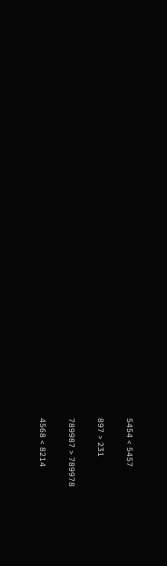5454 < 5457

897 > 231

789987 > 789978

4568 < 8214